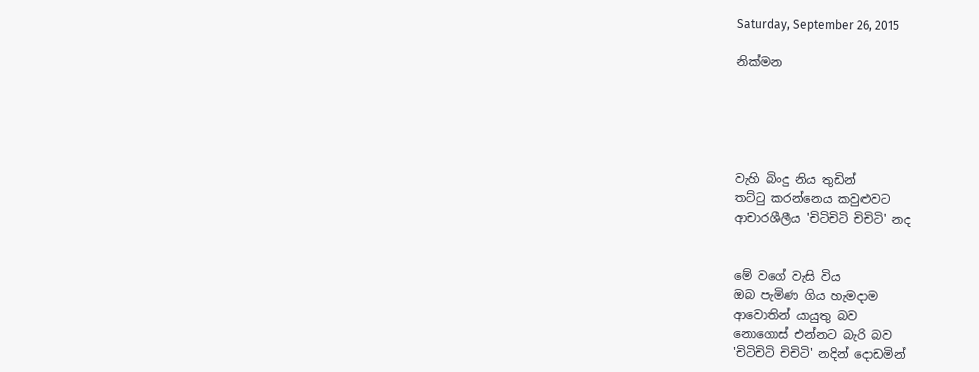Saturday, September 26, 2015

නික්මන





වැහි බිංදු නිය තුඩින්
තට්ටු කරන්නෙය කවුළුවට
ආචාරශීලීය 'චිටිචිටි චිචිටි' නද


මේ වගේ වැසි විය
ඔබ පැමිණ ගිය හැමදාම
ආවොතින් යායුතු බව
නොගොස් එන්නට බැරි බව
'චිටිචිටි චිචිටි' නදින් දොඩමින්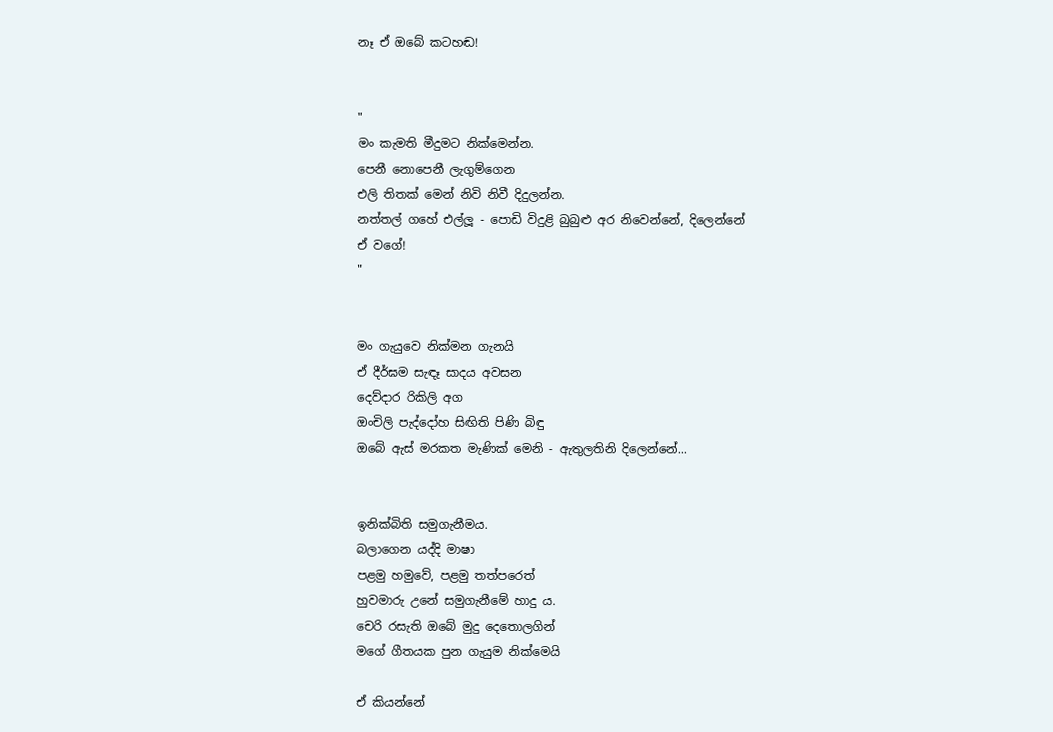නෑ ඒ ඔබේ කටහඬ!


"
මං කැමති මීදුමට නික්මෙන්න.
පෙනී නොපෙනී ලැගුම්ගෙන
එලි තිතක් මෙන් නිවි නිවී දිදුලන්න.
නත්තල් ගහේ එල්ලූ - පොඩි විදුළි බුබුළු අර නිවෙන්නේ, දිලෙන්නේ
ඒ වගේ!
"


මං ගැයුවෙ නික්මන ගැනයි
ඒ දීර්ඝම සැඳෑ සාදය අවසන
දෙව්දාර රිකිලි අග
ඔංචිලි පැද්දෝහ සිඟිති පිණි බිඳු
ඔබේ ඇස් මරකත මැණික් මෙනි - ඇතුලතිනි දිලෙන්නේ...


ඉනික්බිති සමුගැනීමය.
බලාගෙන යද්දි මාෂා
පළමු හමුවේ, පළමු තත්පරෙත්
හුවමාරු උනේ සමුගැනීමේ හාදු ය.
චෙරි රසැති ඔබේ මුදු දෙතොලගින්
මගේ ගීතයක පුන ගැයුම නික්මෙයි

ඒ කියන්නේ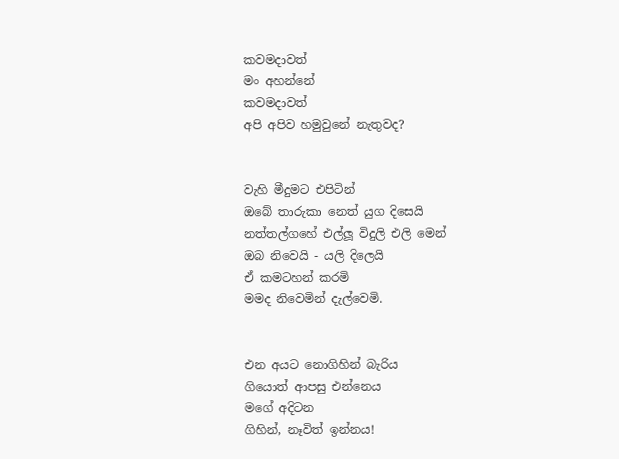කවමදාවත්
මං අහන්නේ
කවමදාවත්
අපි අපිව හමුවුනේ නැතුවද?


වැහි මීදුමට එපිටින්
ඔබේ තාරුකා නෙත්‍ යුග දිසෙයි
නත්තල්ගහේ එල්ලූ විදුලි එලි මෙන්
ඔබ නිවෙයි - යලි දිලෙයි
ඒ කමටහන් කරමි
මමද නිවෙමින් දැල්වෙමි.


එන අයට නොගිහින් බැරිය
ගියොත් ආපසු එන්නෙය
මගේ අදිටන
ගිහින්, නෑවිත් ඉන්නය!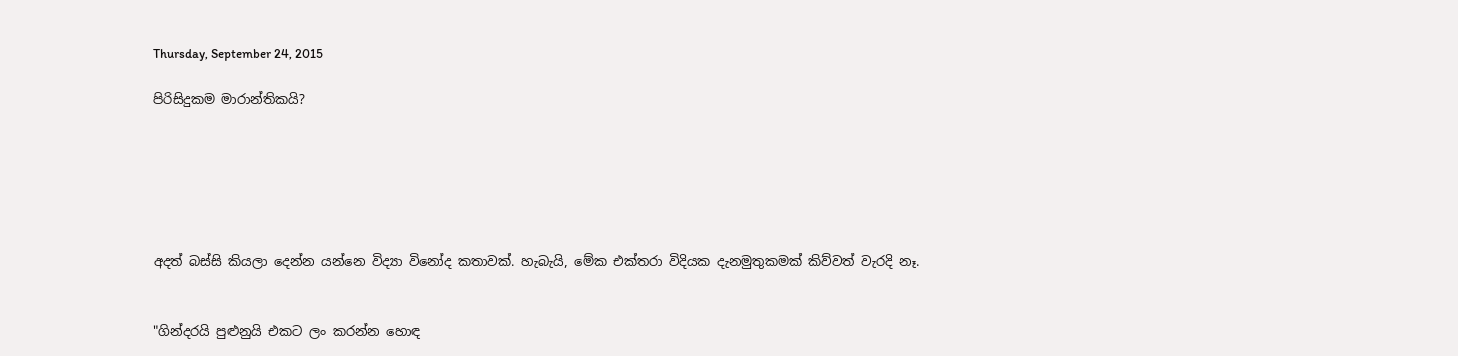Thursday, September 24, 2015

පිරිසිදුකම මාරාන්තිකයි?






අදත් බස්සි කියලා දෙන්න යන්නෙ විද්‍යා විනෝද කතාවක්. හැබැයි, මේක එක්තරා විදියක දැනමුතුකමක් කිව්වත් වැරදි නෑ.


"ගින්දරයි පුළුනුයි එකට ලං කරන්න හොඳ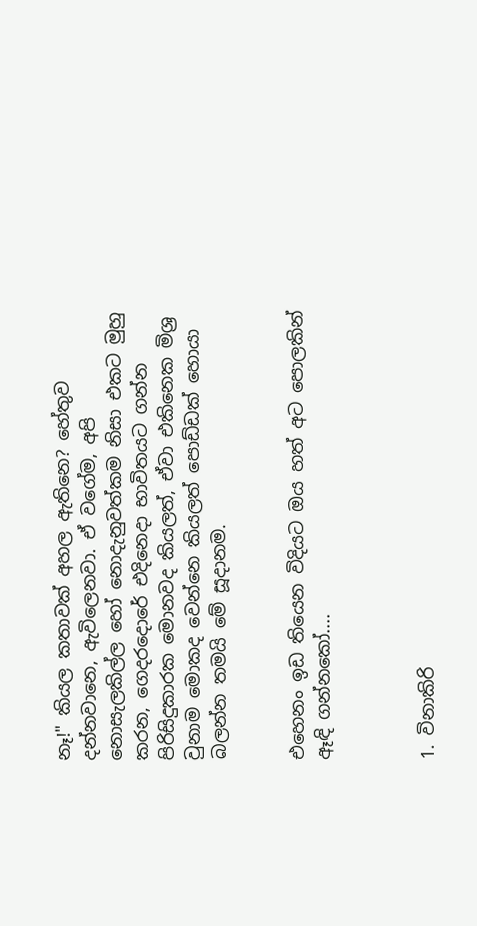නෑ!" කියල කතාවක් අහල ඇතිනෙ? හේතුව දන්නවානෙ, ඇවිලෙනවා. ඒ වගේම, අපි නොසැලකිල්ල හෝ නොදැනුවත්කම නිසා එකට මුහු කරන, ගෙදරදොරේ එදිනෙදා භාවිතයට ගන්න පිරිසිදුකාරක මොනවද කියලත්, ඒවා එකිනෙක මිශ්‍ර වුනාම මොකද වෙන්නෙ කියලත් පොඩ්ඩක් හොයා බලන්න තමයි මේ සූදානම.


එහෙනං ඉඩ තියෙන විදියට ඔය හත් අට පොලකින් ඈඳි ගන්නකෝ....



1. විනාකිරි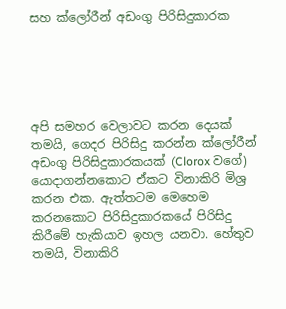සහ ක්ලෝරීන් අඩංගු පිරිසිදුකාරක





අපි සමහර වෙලාවට කරන දෙයක් තමයි, ගෙදර පිරිසිදු කරන්න ක්ලෝරීන් අඩංගු පිරිසිදුකාරකයක් (Clorox වගේ) යොදාගන්නකොට ඒකට විනාකිරි මිශ්‍ර කරන එක. ඇත්තටම මෙහෙම කරනකොට පිරිසිදුකාරකයේ පිරිසිදු කිරීමේ හැකියාව ඉහල යනවා. හේතුව තමයි, විනාකිරි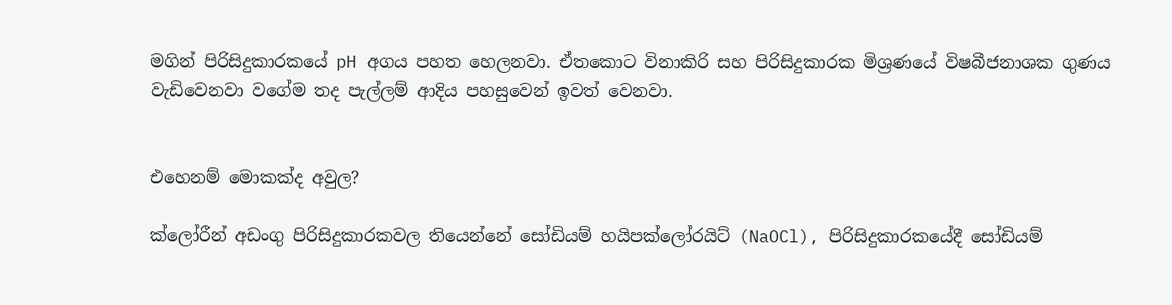මගින් පිරිසිදුකාරකයේ pH අගය පහත හෙලනවා. ඒතකොට විනාකිරි සහ පිරිසිදුකාරක මිශ්‍රණයේ විෂබීජනාශක ගුණය වැඩිවෙනවා වගේම තද පැල්ලම් ආදිය පහසුවෙන් ඉවත් වෙනවා.


එහෙනම් මොකක්ද අවුල?

ක්ලෝරීන් අඩංගු පිරිසිදුකාරකවල තියෙන්නේ සෝඩියම් හයිපක්ලෝරයිට් (NaOCl), පිරිසිදුකාරකයේදී සෝඩියම්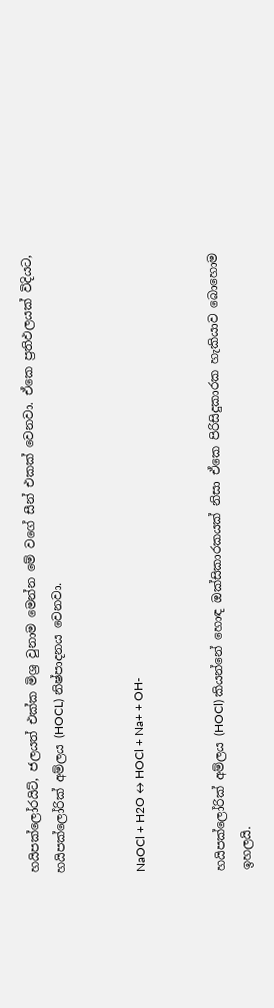හයිපක්ලෝරයිට්, ජලයත් එක්ක මිශ්‍ර වුනාම මෙන්න මේ වගේ සීන් එකක් වෙනවා. ඒකෙ ප්‍රතිඵලයක් විදියට, හයිපක්ලෝරික් අම්ලය (HOCL) නිෂ්පාදනය වෙනවා.


NaOCl + H2O ↔ HOCl + Na+ + OH-


හයිපක්ලෝරික් අම්ලය (HOCl) කියන්නේ හොඳ ඔක්සිකාරකයක් නිසා ඒකෙ පිරිසිදුකාරක හැකියාව බොහොම ඉහලයි.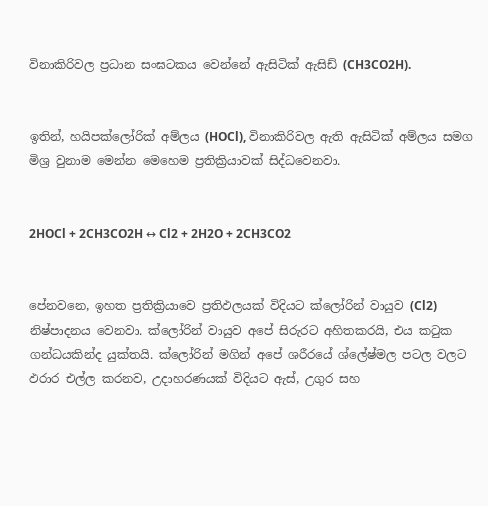විනාකිරිවල ප්‍රධාන සංඝටකය වෙන්නේ ඇසිටික් ඇසිඩ් (CH3CO2H).


ඉතින්, හයිපක්ලෝරික් අම්ලය (HOCl), විනාකිරිවල ඇති ඇසිටික් අම්ලය සමග මිශ්‍ර වුනාම මෙන්න මෙහෙම ප්‍රතික්‍රියාවක් සිද්ධවෙනවා.


2HOCl + 2CH3CO2H ↔ Cl2 + 2H2O + 2CH3CO2


පේනවනෙ, ඉහත ප්‍රතික්‍රියාවෙ ප්‍රතිඵලයක් විදියට ක්ලෝරින් වායුව (Cl2) නිෂ්පාදනය වෙනවා. ක්ලෝරින් වායුව අපේ සිරුරට අහිතකරයි, එය කටුක ගන්ධයකින්ද යුක්තයි. ක්ලෝරින් මගින් අපේ ශරීරයේ ශ්ලේෂ්මල පටල වලට ඵරාර එල්ල කරනව, උදාහරණයක් විදියට ඇස්, උගුර සහ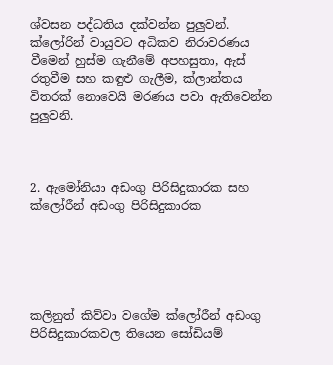ශ්වසන පද්ධතිය දක්වන්න පුලුවන්. ක්ලෝරින් වායුවට අධිකව නිරාවරණය වීමෙන් හුස්ම ගැනීමේ අපහසුතා, ඇස් රතුවීම සහ කඳුළු ගැලීම, ක්ලාන්තය විතරක් නොවෙයි මරණය පවා ඇතිවෙන්න පුලුවනි.



2. ඇමෝනියා අඩංගු පිරිසිදුකාරක සහ ක්ලෝරීන් අඩංගු පිරිසිදුකාරක





කලිනුත් කිව්වා වගේම ක්ලෝරීන් අඩංගු පිරිසිදුකාරකවල තියෙන සෝඩියම්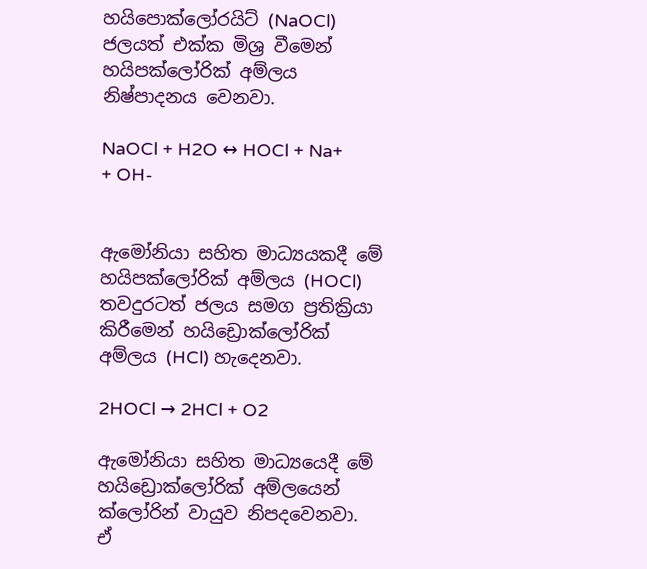හයිපොක්ලෝරයිට් (NaOCl) ජලයත් එක්ක මිශ්‍ර වීමෙන් හයිපක්ලෝරික් අම්ලය නිෂ්පාදනය වෙනවා.

NaOCl + H2O ↔ HOCl + Na+ + OH-


ඇමෝනියා සහිත මාධ්‍යයකදී මේ හයිපක්ලෝරික් අම්ලය (HOCl) තවදුරටත් ජලය සමග ප්‍රතික්‍රියා කිරීමෙන් හයිඩ්‍රොක්ලෝරික් අම්ලය (HCl) හැදෙනවා.

2HOCl → 2HCl + O2

ඇමෝනියා සහිත මාධ්‍යයෙදී මේ හයිඩ්‍රොක්ලෝරික් අම්ලයෙන් ක්ලෝරින් වායුව නිපදවෙනවා. ඒ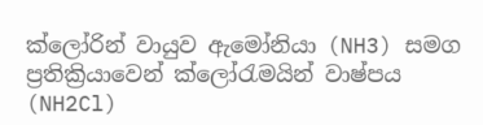ක්ලෝරින් වායුව ඇමෝනියා (NH3) සමග ප්‍රතික්‍රියාවෙන් ක්ලෝරැමයින් වාෂ්පය (NH2Cl)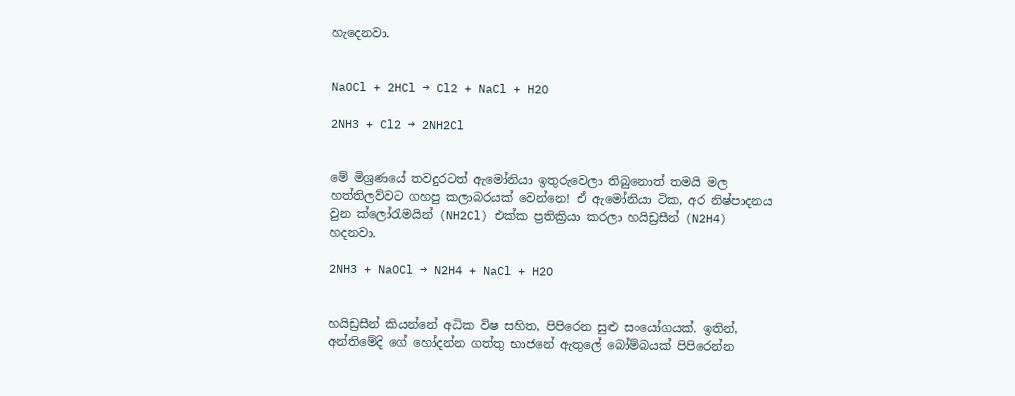හැදෙනවා.


NaOCl + 2HCl → Cl2 + NaCl + H2O

2NH3 + Cl2 → 2NH2Cl


මේ මිශ්‍රණයේ තවදුරටත් ඇමෝනියා ඉතුරුවෙලා තිබුනොත් තමයි මල හත්තිලව්වට ගහපු කලාබරයක් වෙන්නෙ! ඒ ඇමෝනියා ටික, අර නිෂ්පාදනය වුන ක්ලෝරැමයින් (NH2Cl) එක්ක ප්‍රතික්‍රියා කරලා හයිඩ්‍රසීන් (N2H4) හදනවා.

2NH3 + NaOCl → N2H4 + NaCl + H2O


හයිඩ්‍රසීන් කියන්නේ අධික විෂ සහිත, පිපිරෙන සුළු සංයෝගයක්. ඉතින්, අන්තිමේදි ගේ හෝදන්න ගත්තු භාජනේ ඇතුලේ බෝම්බයක් පිපිරෙන්න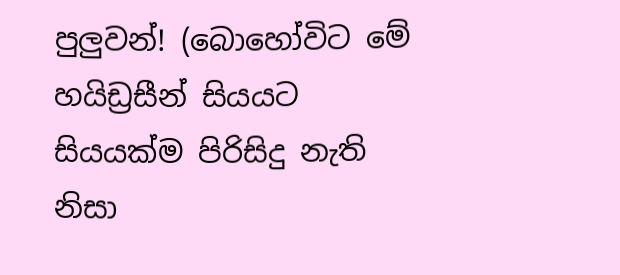පුලුවන්! (බොහෝවිට මේ හයිඩ්‍රසීන් සියයට සියයක්ම පිරිසිදු නැති නිසා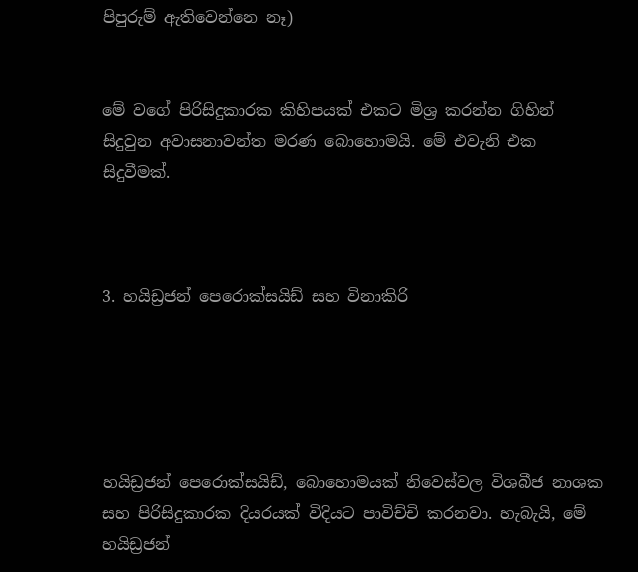පිපුරුම් ඇතිවෙන්නෙ නෑ)


මේ වගේ පිරිසිදුකාරක කිහිපයක් එකට මිශ්‍ර කරන්න ගිහින් සිදුවුන අවාසනාවන්ත මරණ බොහොමයි. මේ එවැනි එක සිදුවීමක්.



3. හයිඩ්‍රජන් පෙරොක්සයිඩ් සහ විනාකිරි





හයිඩ්‍රජන් පෙරොක්සයිඩ්, බොහොමයක් නිවෙස්වල විශබීජ නාශක සහ පිරිසිදුකාරක දියරයක් විදියට පාවිච්චි කරනවා. හැබැයි, මේ හයිඩ්‍රජන්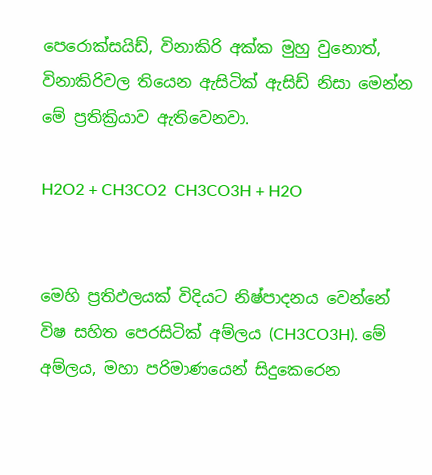පෙරොක්සයිඩ්, විනාකිරි අක්ක මුහු වුනොත්, විනාකිරිවල තියෙන ඇසිටික් ඇසිඩ් නිසා මෙන්න මේ ප්‍රතික්‍රියාව ඇතිවෙනවා.

H2O2 + CH3CO2  CH3CO3H + H2O


මෙහි ප්‍රතිඵලයක් විදියට නිෂ්පාදනය වෙන්නේ විෂ සහිත පෙරසිටික් අම්ලය (CH3CO3H). මේ අම්ලය, මහා පරිමාණයෙන් සිදුකෙරෙන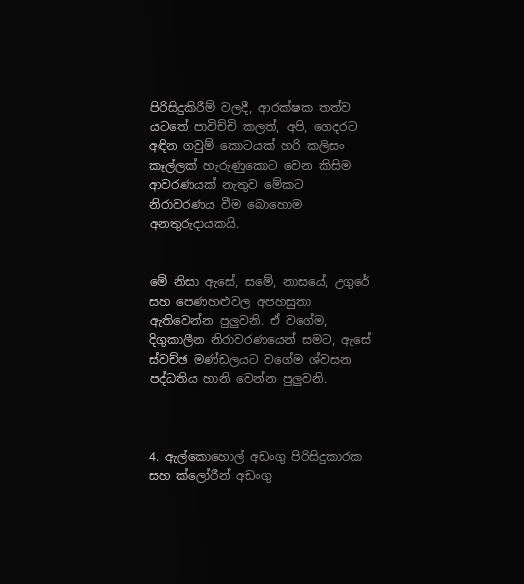පිරිසිදුකිරීම් වලදී, ආරක්ෂක තත්ව යටතේ පාවිච්චි කලත්, අපි, ගෙදරට අඳින ගවුම් කොටයක් හරි කලිසං කෑල්ලක් හැරුණුකොට වෙන කිසිම ආවරණයක් නැතුව මේකට නිරාවරණය වීම බොහොම අනතුරුදායකයි.


මේ නිසා ඇසේ, සමේ, නාසයේ, උගුරේ සහ පෙණහළුවල අපහසුතා ඇතිවෙන්න පුලුවනි. ඒ වගේම, දිගුකාලීන නිරාවරණයෙන් සමට, ඇසේ ස්වච්ඡ මණ්ඩලයට වගේම ශ්වසන පද්ධතිය හානි වෙන්න පුලුවනි.



4. ඇල්කොහොල් අඩංගු පිරිසිදුකාරක සහ ක්ලෝරීන් අඩංගු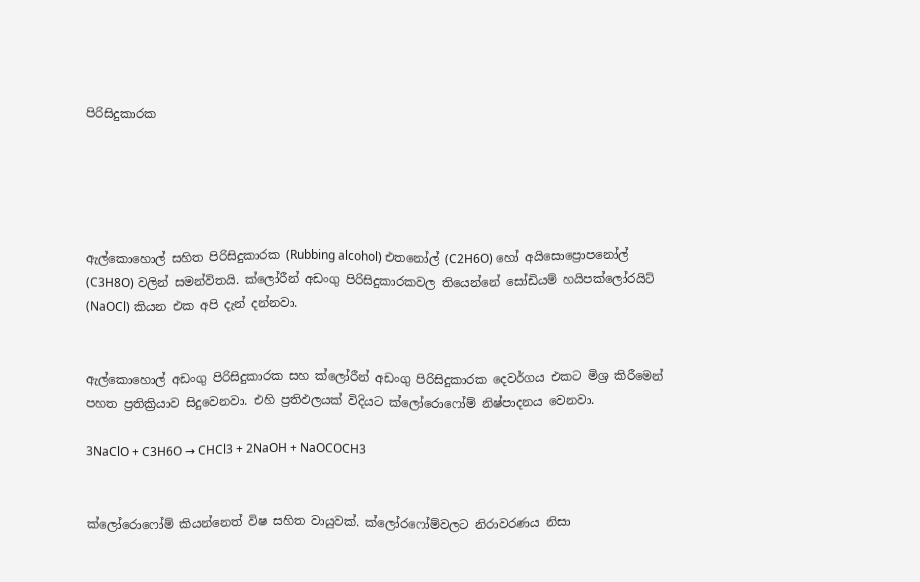පිරිසිදුකාරක





ඇල්කොහොල් සහිත පිරිසිදුකාරක (Rubbing alcohol) එතනෝල් (C2H6O) හෝ අයිසොප්‍රොපනෝල් (C3H8O) වලින් සමන්විතයි. ක්ලෝරීන් අඩංගු පිරිසිදුකාරකවල තියෙන්නේ සෝඩියම් හයිපක්ලෝරයිට් (NaOCl) කියන එක අපි දැන් දන්නවා.


ඇල්කොහොල් අඩංගු පිරිසිදුකාරක සහ ක්ලෝරීන් අඩංගු පිරිසිදුකාරක දෙවර්ගය එකට මිශ්‍ර කිරීමෙන් පහත ප්‍රතික්‍රියාව සිදුවෙනවා. එහි ප්‍රතිඵලයක් විදියට ක්ලෝරොෆෝම් නිෂ්පාදනය වෙනවා.

3NaClO + C3H6O → CHCl3 + 2NaOH + NaOCOCH3


ක්ලෝරොෆෝම් කියන්නෙත් විෂ සහිත වායුවක්. ක්ලෝරෆෝම්වලට නිරාවරණය නිසා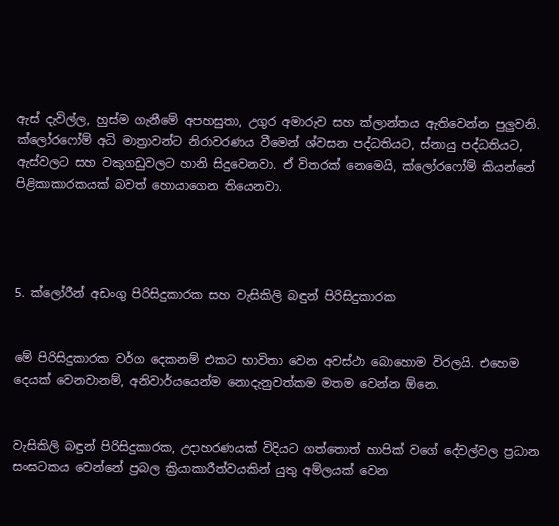ඇස් දැවිල්ල, හුස්ම ගැනීමේ අපහසුතා, උගුර අමාරුව සහ ක්ලාන්තය ඇතිවෙන්න පුලුවනි. ක්ලෝරෆෝම් අධි මාත්‍රාවන්ට නිරාවරණය වීමෙන් ශ්වසන පද්ධතියට, ස්නායු පද්ධතියට, ඇස්වලට සහ වකුගඩුවලට හානි සිදුවෙනවා. ඒ විතරක් නෙමෙයි, ක්ලෝරෆෝම් කියන්නේ පිළිකාකාරකයක් බවත් හොයාගෙන තියෙනවා.




5. ක්ලෝරීන් අඩංගු පිරිසිදුකාරක සහ වැසිකිලි බඳුන් පිරිසිදුකාරක


මේ පිරිසිදුකාරක වර්ග දෙකනම් එකට භාවිතා වෙන අවස්ථා බොහොම විරලයි. එහෙම දෙයක් වෙනවානම්, අනිවාර්යයෙන්ම නොදැනුවත්කම මතම වෙන්න ඕනෙ.


වැසිකිලි බඳුන් පිරිසිදුකාරක, උදාහරණයක් විදියට ගත්තොත් හාපික් වගේ දේවල්වල ප්‍රධාන සංඝටකය වෙන්නේ ප්‍රබල ක්‍රියාකාරීත්වයකින් යුතු අම්ලයක් වෙන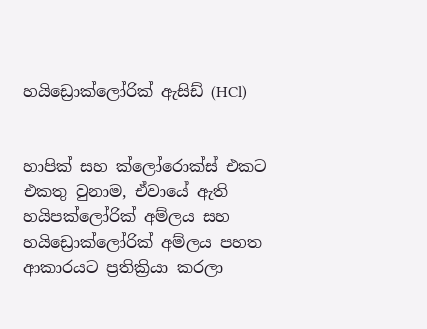හයිඩ්‍රොක්ලෝරික් ඇසිඩ් (HCl)


හාපික් සහ ක්ලෝරොක්ස් එකට එකතු වුනාම, ඒවායේ ඇති හයිපක්ලෝරික් අම්ලය සහ හයිඩ්‍රොක්ලෝරික් අම්ලය පහත ආකාරයට ප්‍රතික්‍රියා කරලා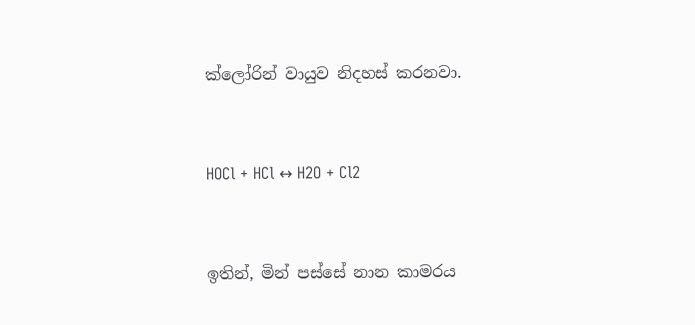ක්ලෝරින් වායුව නිදහස් කරනවා.


HOCl + HCl ↔ H2O + Cl2


ඉතින්, මින් පස්සේ නාන කාමරය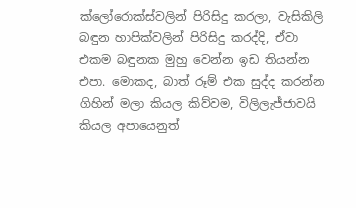ක්ලෝරොක්ස්වලින් පිරිසිදු කරලා, වැසිකිලි බඳුන හාපික්වලින් පිරිසිදු කරද්දි, ඒවා එකම බඳුනක මුහු වෙන්න ඉඩ තියන්න එපා. මොකද, බාත් රූම් එක සුද්ද කරන්න ගිහින් මලා කියල කිව්වම, විලිලැජ්ජාවයි කියල අපායෙනුත්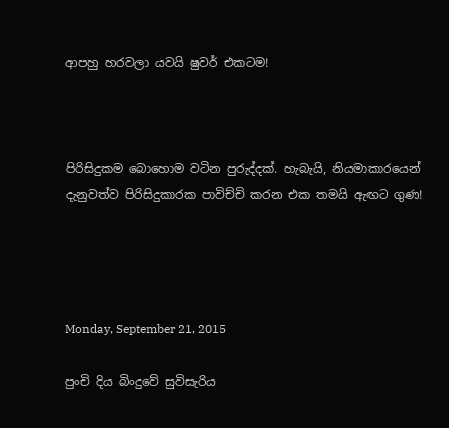ආපහු හරවලා යවයි ෂුවර් එකටම!



පිරිසිදුකම බොහොම වටින පුරුද්දක්. හැබැයි, නියමාකාරයෙන් දැනුවත්ව පිරිසිදුකාරක පාවිච්චි කරන එක තමයි ඇඟට ගුණ!




Monday, September 21, 2015

පුංචි දිය බිංදුවේ සුවිසැරිය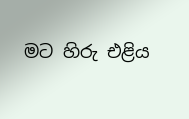මට හිරු එළිය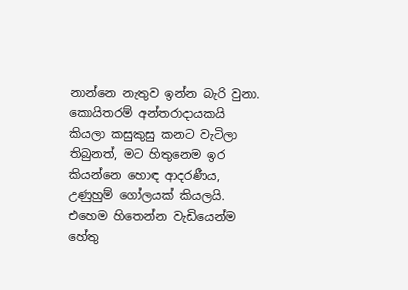නාන්නෙ නැතුව ඉන්න බැරි වුනා. කොයිතරම් අන්තරාදායකයි කියලා කසුකුසු කනට වැටිලා තිබුනත්, මට හිතුනෙම ඉර කියන්නෙ හොඳ ආදරණීය, උණුහුම් ගෝලයක් කියලයි. එහෙම හිතෙන්න වැඩියෙන්ම හේතු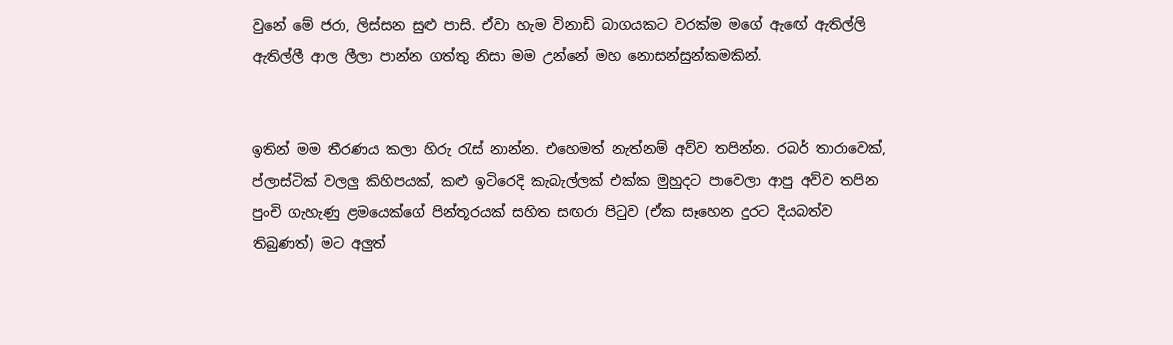වුනේ මේ ජරා, ලිස්සන සුළු පාසි. ඒවා හැම විනාඩි බාගයකට වරක්ම මගේ ඇඟේ ඇතිල්ලි ඇතිල්ලී ආල ලීලා පාන්න ගත්තු නිසා මම උන්නේ මහ නොසන්සුන්කමකින්.


ඉතින් මම තීරණය කලා හිරු රැස් නාන්න. එහෙමත් නැත්නම් අව්ව තපින්න. රබර් තාරාවෙක්, ප්ලාස්ටික් වලලු කිහිපයක්, කළු ඉටිරෙදි කැබැල්ලක් එක්ක මුහුදට පාවෙලා ආපු අව්ව තපින පුංචි ගැහැණු ළමයෙක්ගේ පින්තූරයක් සහිත සඟරා පිටුව (ඒක සෑහෙන දුරට දියබත්ව තිබුණත්) මට අලුත්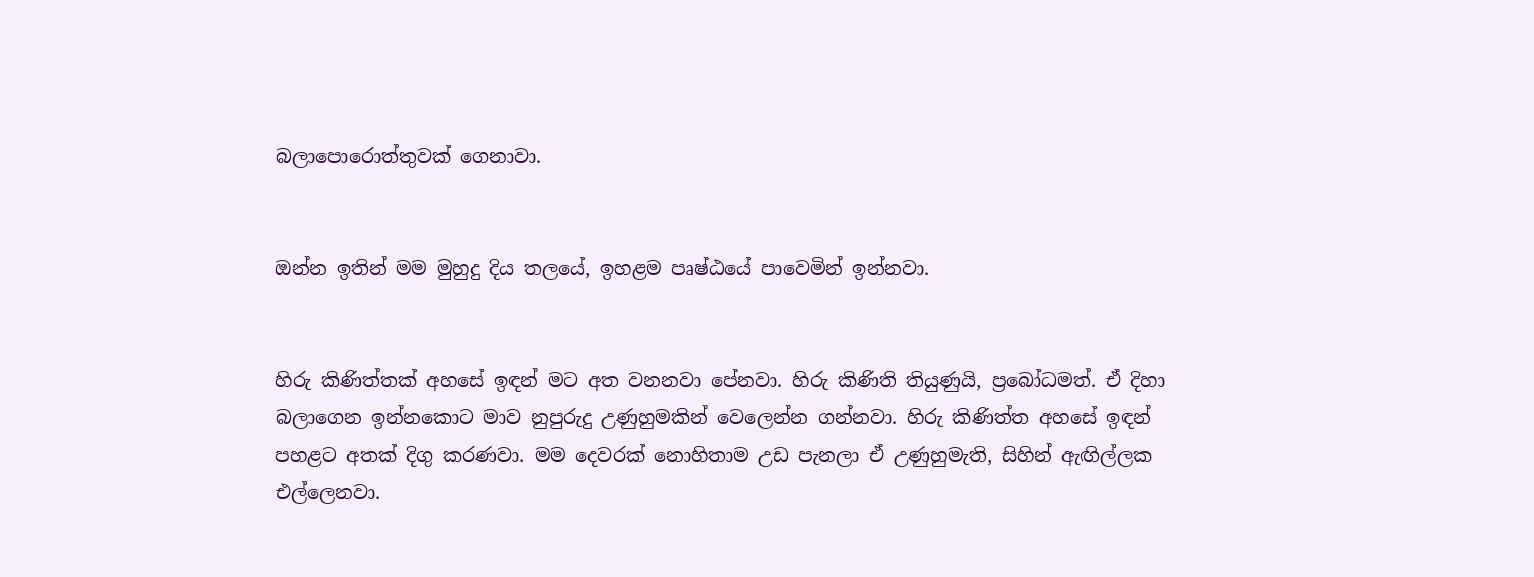බලාපොරොත්තුවක් ගෙනාවා.


ඔන්න ඉතින් මම මුහුදු දිය තලයේ, ඉහළම පෘෂ්ඨයේ පාවෙමින් ඉන්නවා.


හිරු කිණිත්තක් අහසේ ඉඳන් මට අත වනනවා පේනවා. හිරු කිණිති තියුණුයි, ප්‍රබෝධමත්. ඒ දිහා බලාගෙන ඉන්නකොට මාව නුපුරුදු උණුහුමකින් වෙලෙන්න ගන්නවා. හිරු කිණිත්ත අහසේ ඉඳන් පහළට අතක් දිගු කරණවා. මම දෙවරක් නොහිතාම උඩ පැනලා ඒ උණුහුමැති, සිහින් ඇඟිල්ලක එල්ලෙනවා.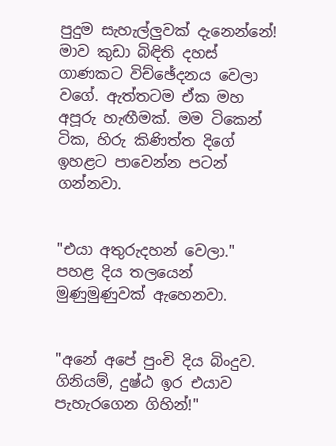පුදුම සැහැල්ලුවක් දැනෙන්නේ! මාව කුඩා බිඳිති දහස් ගාණකට විච්ඡේදනය වෙලා වගේ. ඇත්තටම ඒක මහ අපූරු හැඟීමක්. මම ටිකෙන් ටික, හිරු කිණිත්ත දිගේ ඉහළට පාවෙන්න පටන් ගන්නවා.


"එයා අතුරුදහන් වෙලා." පහළ දිය තලයෙන් මුණුමුණුවක් ඇහෙනවා.


"අනේ අපේ පුංචි දිය බිංදුව. ගිනියම්, දුෂ්ඨ ඉර එයාව පැහැරගෙන ගිහින්!"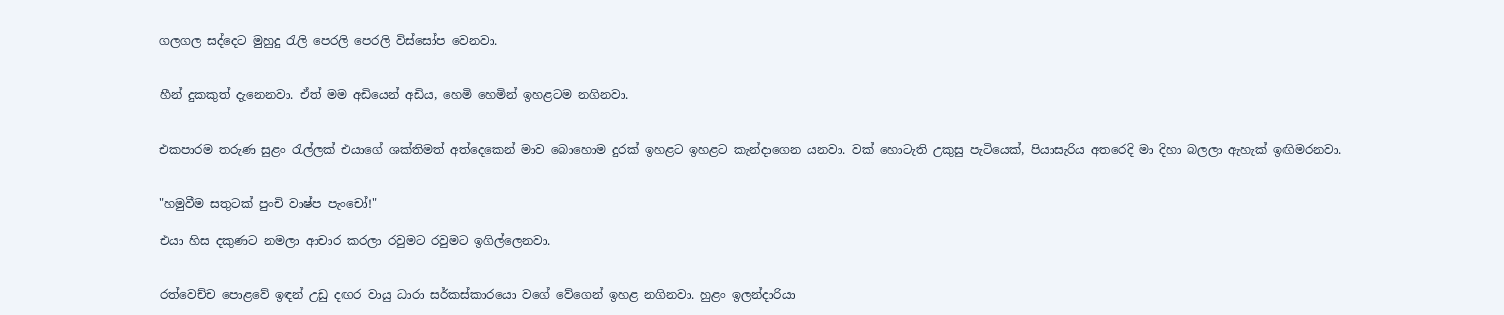ගලගල සද්දෙට මුහුදු රැලි පෙරලි පෙරලි විස්සෝප වෙනවා.


හීන් දුකකුත් දැනෙනවා. ඒත් මම අඩියෙන් අඩිය, හෙමි හෙමින් ඉහළටම නගිනවා.


එකපාරම තරුණ සුළං රැල්ලක් එයාගේ ශක්තිමත් අත්දෙකෙන් මාව බොහොම දුරක් ඉහළට ඉහළට කැන්දාගෙන යනවා. වක් හොටැති උකුසු පැටියෙක්, පියාසැරිය අතරෙදි මා දිහා බලලා ඇහැක් ඉඟිමරනවා.


"හමුවීම සතුටක් පුංචි වාෂ්ප පැංචෝ!"

එයා හිස දකුණට නමලා ආචාර කරලා රවුමට රවුමට ඉගිල්ලෙනවා.


රත්වෙච්ච පොළවේ ඉඳන් උඩු දඟර වායු ධාරා සර්කස්කාරයො වගේ වේගෙන් ඉහළ නගිනවා. හුළං ඉලන්දාරියා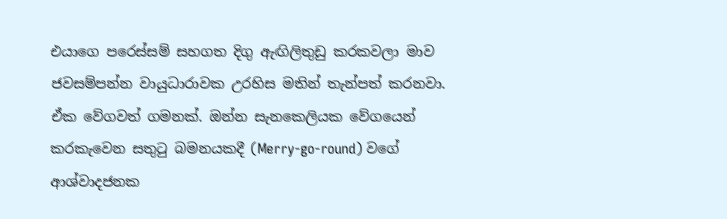එයාගෙ පරෙස්සම් සහගත දිගු ඇඟිලිතුඩු කරකවලා මාව ජවසම්පන්න වායුධාරාවක උරහිස මතින් තැන්පත් කරනවා. ඒක වේගවත් ගමනක්. ඔන්න සැනකෙලියක වේගයෙන් කරකැවෙන සතුටු බමනයකදී (Merry-go-round) වගේ ආශ්වාදජනක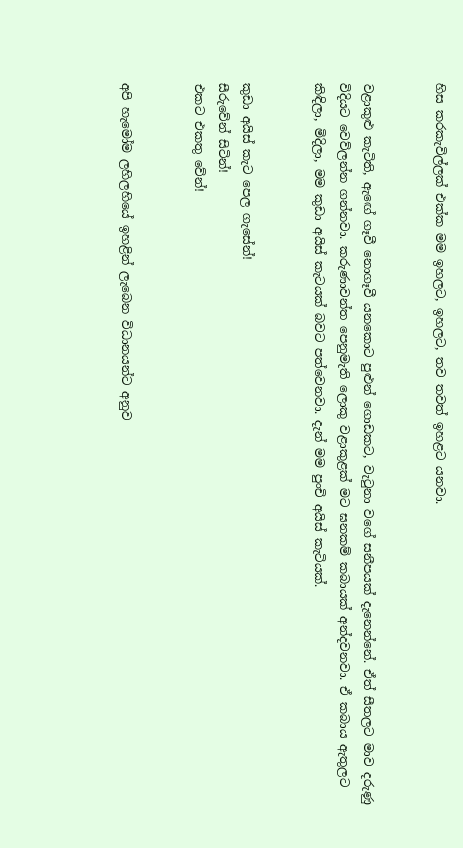හිස කරකැවිල්ලක් එක්ක මම ඉහලට, ඉහලට, තව තවත් ඉහළට යනවා.


වළාකුළු කැටිති, ඇඟේ ගෑවී නොගෑවී යනකොට පුළුන් ගොඩකට, වැටුනා වගේ සනීපයක් දැනෙන්නේ. ඒත් සීතලට මාව දරුණු විදියට වෙව්ලන්න ගන්නවා. කරුණාවන්ත පෙනුමැති ලොකු වළාකුළක් මට ඝනකම් කබායක් අන්දවනවා. ඒ කබාය ඇතුලට කිඳිලා, මිදිලා, මම කුඩා අයිස් කැටයක් බවට පත්වෙනවා. දැන් මම පුංචි අයිස් කැටියක්.


කුඩා අයිස් කැට පෙල ගැසේන්!
සීරුවේන් සිටින්!
එකට එකතු වේන්!


අපි හැමෝම ලහිලහියේ ඉහළින් ලැබෙන විධානයන්ට අනුව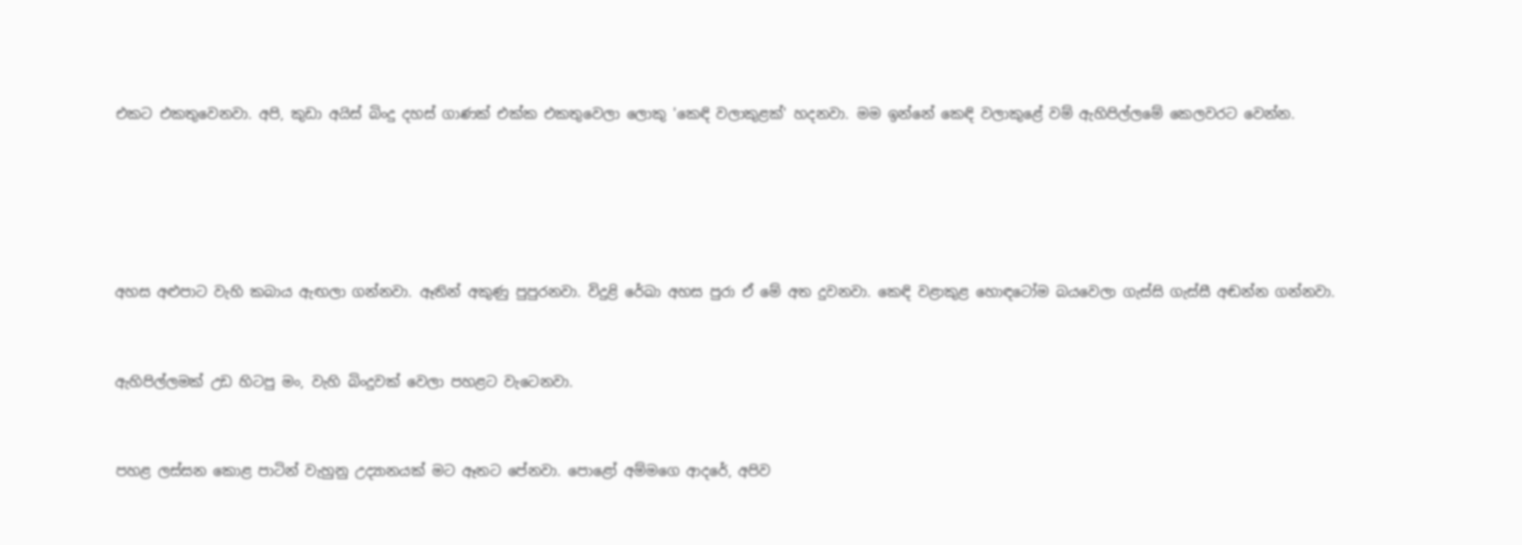එකට එකතුවෙනවා. අපි, කුඩා අයිස් බිංදු දහස් ගාණක් එක්ක එකතුවෙලා ලොකු 'කෙඳි වලාකුළක්' හදනවා. මම ඉන්නේ කෙඳි වලාකුළේ වම් ඇහිපිල්ලමේ කෙලවරට වෙන්න.





අහස අළුපාට වැහි කබාය ඇඟලා ගන්නවා. ඈතින් අකුණු පුපුරනවා. විදුළි රේඛා අහස පුරා ඒ මේ අත දුවනවා. කෙඳි වළාකුළ හොඳටෝම බයවෙලා ගැස්සි ගැස්සී අඬන්න ගන්නවා.


ඇහිපිල්ලමක් උඩ හිටපු මං, වැහි බිංදුවක් වෙලා පහළට වැටෙනවා.


පහළ ලස්සන කොළ පාටින් වැහුනු උද්‍යානයක් මට ඈතට පේනවා. පොළෝ අම්මගෙ ආදරේ, අපිව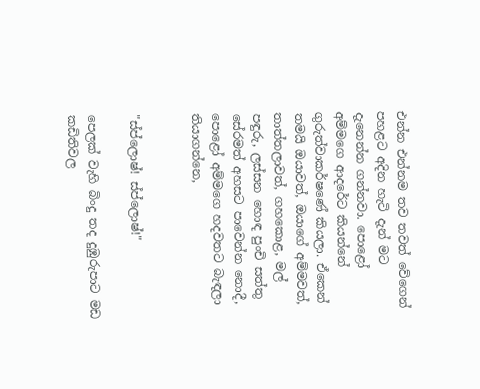එන්න එන්නම තව තවත් වේගෙන් පහළට අදින හැටි දැන් මට දැනෙන්න ගන්නවා. පොළෝ අම්මගෙ ආදරේට කියන්නේ ගුරුත්වාකර්ෂණේ කියලා. ඒකෙන් තමයි ඔයාවත්, ඔයාගේ අම්මවත්, තාත්තලාවත්, ගහකොළ, මල් පඳුරු, ලස්සන හොඳ පුංචි සත්තු සේරමත් අහසට පාවෙන්න නොදී, පොළෝ අම්මගෙ හදවතට බැඳලා තියාගන්නෙ,


"ස්ප්ලොෂ්! ස්ප්ලොෂ්!"

පෙලක් වැහි බිංදු තද දුඹුරුපාට මඩ කඩිතිවල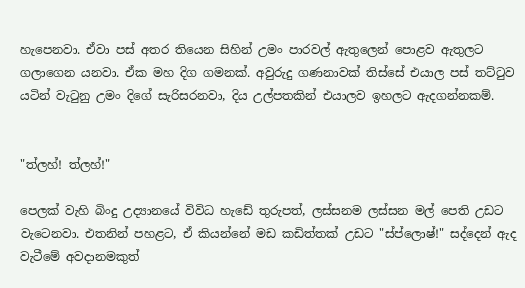හැපෙනවා. ඒවා පස් අතර තියෙන සිහින් උමං පාරවල් ඇතුලෙන් පොළව ඇතුලට ගලාගෙන යනවා. ඒක මහ දිග ගමනක්. අවුරුදු ගණනාවක් තිස්සේ එයාල පස් තට්ටුව යටින් වැටුනු උමං දිගේ සැරිසරනවා, දිය උල්පතකින් එයාලව ඉහලට ඇදගන්නකම්.


"ත්ලහ්! ත්ලහ්!"

පෙලක් වැහි බිංදු උද්‍යානයේ විවිධ හැඩේ තුරුපත්, ලස්සනම ලස්සන මල් පෙති උඩට වැටෙනවා. එතනින් පහළට, ඒ කියන්නේ මඩ කඩිත්තක් උඩට "ස්ප්ලොෂ්!" සද්දෙන් ඇද වැටීමේ අවදානමකුත්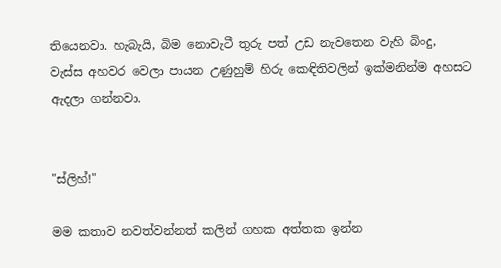තියෙනවා. හැබැයි, බිම නොවැටී තුරු පත් උඩ නැවතෙන වැහි බිංදු, වැස්ස අහවර වෙලා පායන උණුහුම් හිරු කෙඳිතිවලින් ඉක්මනින්ම අහසට ඇදලා ගන්නවා.


"ස්ලිහ්!"

මම කතාව නවත්වන්නත් කලින් ගහක අත්තක ඉන්න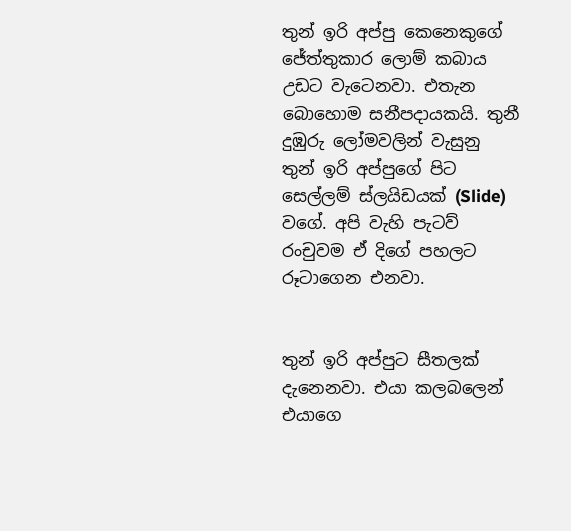තුන් ඉරි අප්පු කෙනෙකුගේ ජේත්තුකාර ලොම් කබාය උඩට වැටෙනවා. එතැන බොහොම සනීපදායකයි. තුනී දුඹුරු ලෝමවලින් වැසුනු තුන් ඉරි අප්පුගේ පිට සෙල්ලම් ස්ලයිඩයක් (Slide) වගේ. අපි වැහි පැටව් රංචුවම ඒ දිගේ පහලට රූටාගෙන එනවා.


තුන් ඉරි අප්පුට සීතලක් දැනෙනවා. එයා කලබලෙන් එයාගෙ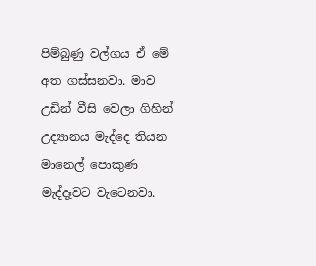පිම්බුණු වල්ගය ඒ මේ අත ගස්සනවා. මාව උඩින් වීසි වෙලා ගිහින් උද්‍යානය මැද්දෙ තියන මානෙල් පොකුණ මැද්දෑවට වැටෙනවා.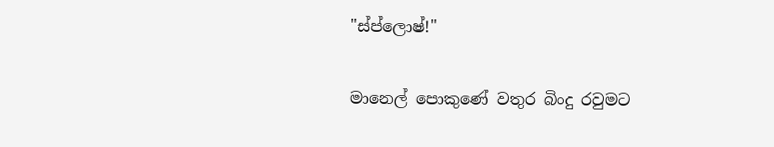"ස්ප්ලොෂ්!"

මානෙල් පොකුණේ වතුර බිංදු රවුමට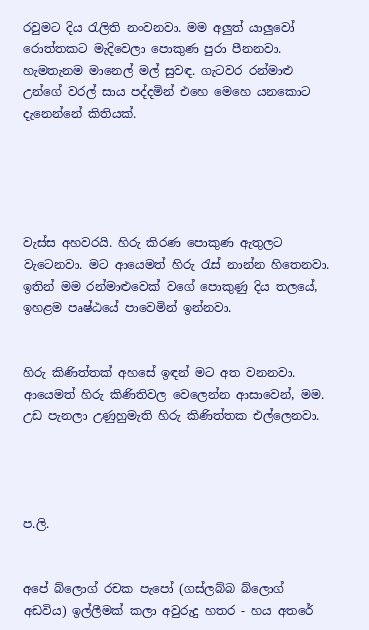රවුමට දිය රැලිති නංවනවා. මම අලුත් යාලුවෝ රොත්තකට මැදිවෙලා පොකුණ පුරා පීනනවා. හැමතැනම මානෙල් මල් සුවඳ. ගැටවර රන්මාළු උන්ගේ වරල් සාය පද්දමින් එහෙ මෙහෙ යනකොට දැනෙන්නේ කිතියක්.





වැස්ස අහවරයි. හිරු කිරණ පොකුණ ඇතුලට වැටෙනවා. මට ආයෙමත් හිරු රැස් නාන්න හිතෙනවා. ඉතින් මම රන්මාළුවෙක් වගේ පොකුණු දිය තලයේ, ඉහළම පෘෂ්ඨයේ පාවෙමින් ඉන්නවා.


හිරු කිණිත්තක් අහසේ ඉඳන් මට අත වනනවා. ආයෙමත් හිරු කිණිතිවල වෙලෙන්න ආසාවෙන්, මම. උඩ පැනලා උණුහුමැති හිරු කිණිත්තක එල්ලෙනවා.




ප.ලි.


අපේ බ්ලොග් රචක පැපෝ (ගස්ලබ්බ බ්ලොග් අඩවිය) ඉල්ලීමක් කලා අවුරුදු හතර - හය අතරේ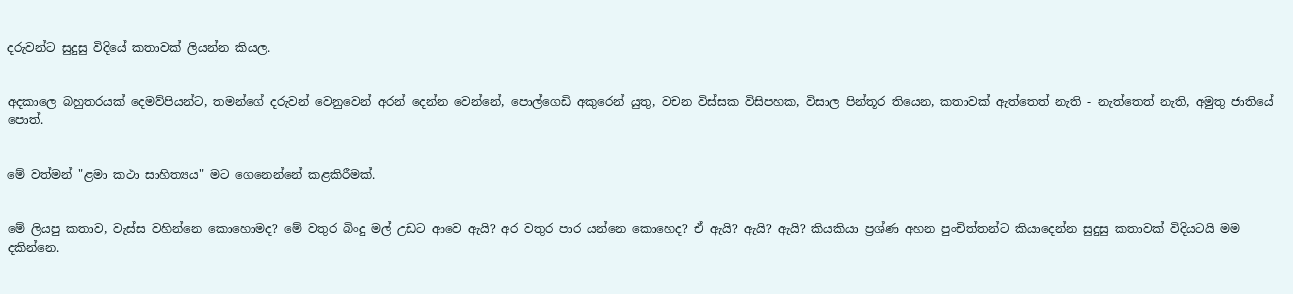දරුවන්ට සුදුසු විදියේ කතාවක් ලියන්න කියල.


අදකාලෙ බහුතරයක් දෙමව්පියන්ට, තමන්ගේ දරුවන් වෙනුවෙන් අරන් දෙන්න වෙන්නේ, පොල්ගෙඩි අකුරෙන් යුතු, වචන විස්සක විසිපහක, විසාල පින්තූර තියෙන, කතාවක් ඇත්තෙත් නැති - නැත්තෙත් නැති, අමුතු ජාතියේ පොත්.


මේ වත්මන් "ළමා කථා සාහිත්‍යය" මට ගෙනෙන්නේ කළකිරීමක්.


මේ ලියපු කතාව, වැස්ස වහින්නෙ කොහොමද? මේ වතුර බිංදු මල් උඩට ආවෙ ඇයි? අර වතුර පාර යන්නෙ කොහෙද? ඒ ඇයි? ඇයි? ඇයි? කියකියා ප්‍රශ්ණ අහන පුංචිත්තන්ට කියාදෙන්න සුදුසු කතාවක් විදියටයි මම දකින්නෙ.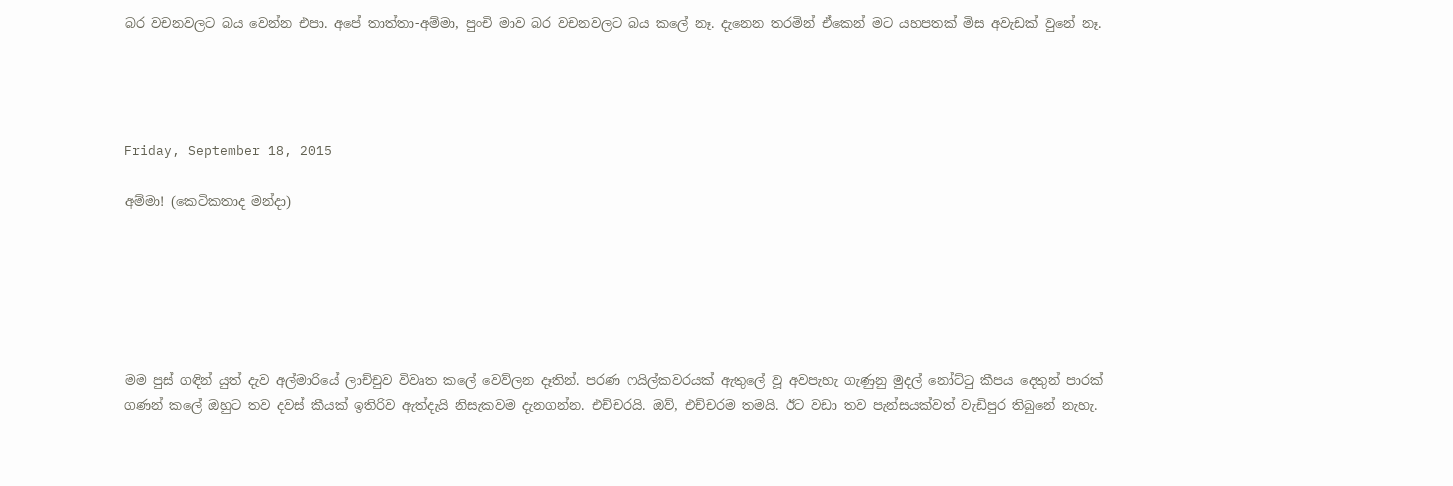බර වචනවලට බය වෙන්න එපා. අපේ තාත්තා-අම්මා, පුංචි මාව බර වචනවලට බය කලේ නෑ. දැනෙන තරමින් ඒකෙන් මට යහපතක් මිස අවැඩක් වුනේ නෑ.




Friday, September 18, 2015

අම්මා! (කෙටිකතාද මන්දා)






මම පුස් ගඳින් යුත් දැව අල්මාරියේ ලාච්චුව විවෘත කලේ වෙව්ලන දෑතින්. පරණ ෆයිල්කවරයක් ඇතුලේ වූ අවපැහැ ගැණුනු මුදල් නෝට්ටු කීපය දෙතුන් පාරක් ගණන් කලේ ඔහුට තව දවස් කීයක් ඉතිරිව ඇත්දැයි නිසැකවම දැනගන්න. එච්චරයි. ඔව්, එච්චරම තමයි. ඊට වඩා තව පැන්සයක්වත් වැඩිපුර තිබුනේ නැහැ.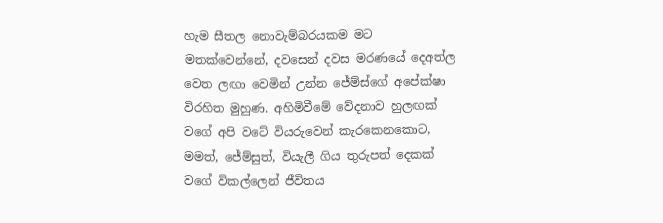හැම සීතල නොවැම්බරයකම මට මතක්වෙන්නේ, දවසෙන් දවස මරණයේ දෙඅත්ල වෙත ලඟා වෙමින් උන්න ජේම්ස්ගේ අපේක්ෂා විරහිත මුහුණ. අහිමිවීමේ වේදනාව හුලඟක් වගේ අපි වටේ වියරුවෙන් කැරකෙනකොට, මමත්, ජේම්සුත්, වියැලී ගිය තුරුපත් දෙකක් වගේ විකල්ලෙන් ජීවිතය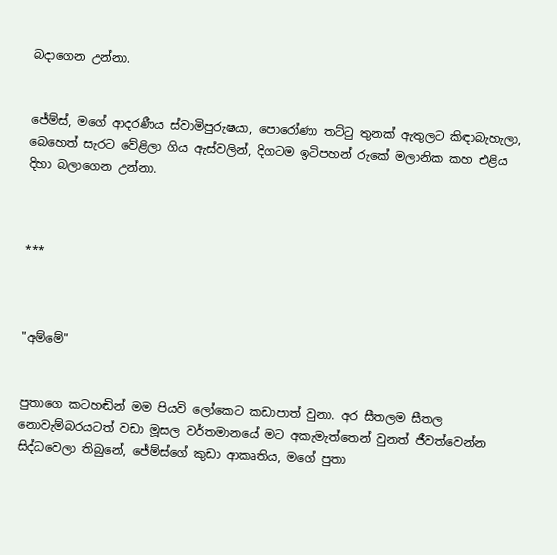බදාගෙන උන්නා.


ජේම්ස්, මගේ ආදරණීය ස්වාමිපුරුෂයා, පොරෝණා තට්ටු තුනක් ඇතුලට කිඳාබැහැලා, බෙහෙත් සැරට වේළිලා ගිය ඇස්වලින්, දිගටම ඉටිපහන් රුකේ මලානික කහ එළිය දිහා බලාගෙන උන්නා.



***



"අම්මේ"


පුතාගෙ කටහඬින් මම පියවි ලෝකෙට කඩාපාත් වුනා. අර සීතලම සීතල නොවැම්බරයටත් වඩා මූසල වර්තමානයේ මට අකැමැත්තෙන් වුනත් ජීවත්වෙන්න සිද්ධවෙලා තිබුනේ, ජේම්ස්ගේ කුඩා ආකෘතිය, මගේ පුතා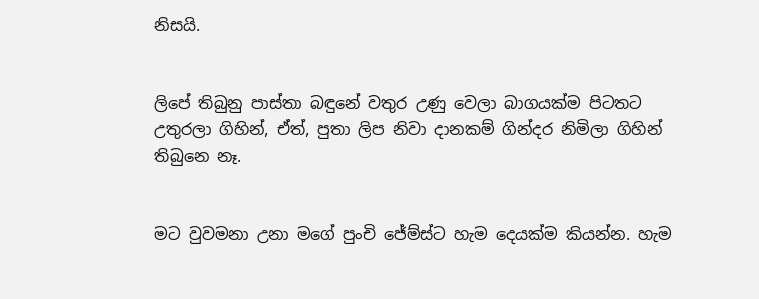නිසයි.


ලිපේ තිබුනු පාස්තා බඳුනේ වතුර උණු වෙලා බාගයක්ම පිටතට උතුරලා ගිහින්, ඒත්, පුතා ලිප නිවා දානකම් ගින්දර නිමිලා ගිහින් තිබුනෙ නෑ.


මට වුවමනා උනා මගේ පුංචි ජේම්ස්ට හැම දෙයක්ම කියන්න. හැම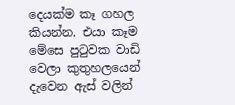දෙයක්ම කෑ ගහල කියන්න. එයා කෑම මේසෙ පුටුවක වාඩි වෙලා කුතුහලයෙන් දැවෙන ඇස් වලින්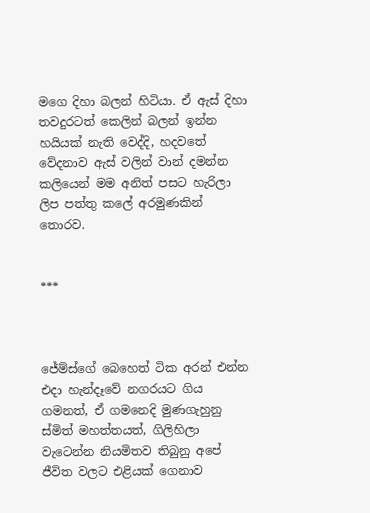මගෙ දිහා බලන් හිටියා. ඒ ඇස් දිහා තවදුරටත් කෙලින් බලන් ඉන්න හයියක් නැති වෙද්දි, හදවතේ වේදනාව ඇස් වලින් වාන් දමන්න කලියෙන් මම අනිත් පසට හැරිලා ලිප පත්තු කලේ අරමුණකින් තොරව.


***



ජේම්ස්ගේ බෙහෙත් ටික අරන් එන්න එදා හැන්දෑවේ නගරයට ගිය ගමනත්, ඒ ගමනෙදි මුණගැහුනු ස්මිත් මහත්තයත්, ගිලිහිලා වැටෙන්න නියමිතව තිබුනු අපේ ජීවිත වලට එළියක් ගෙනාව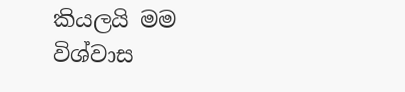කියලයි මම විශ්වාස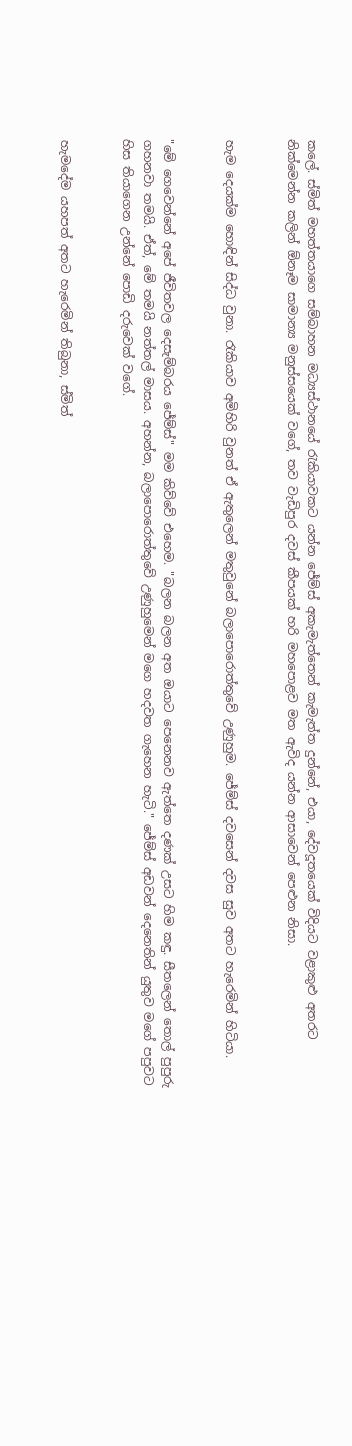කලේ. ස්මිත් මහත්තයාගෙ සම්බාහන මධ්‍යස්ථානයේ රැකියාවකට යන්න ජේම්ස් අකැමැත්තෙන් කැමැත්ත දුන්නේ, එයා, දේවදූතයෙක් විදියට වළාකුළු අතරට නික්මෙන්න කලින් ඕනෑම සාමාන්‍ය මනුස්සයෙක් වගේ, තව වැඩිපුර දවස් කීපයක් හරි මහපොළව මත ඇවිද යන්න ආසාවෙන් පෙළුන නිසා.


හැම දෙයක්ම හොඳින් සිද්ධ වුනා. රැකියාව අමිහිරි වුනත් ඒ ඇතුලෙන් මතුවුනේ බලාපොරොත්තුවේ උණුහුම. ජේම්ස් දවසෙන් දවස සුව අතට හැරෙමින් හිටියා.


"මේ ගෙවෙන්නේ අපේ ජීවිතවල දෙසැම්බරය ජේම්ස්" මම කිව්වේ එහෙම. "බලන බලන අත ඔයාට පෙනෙනව ඇත්තෙ දණක් උසට හිම කඳු. සීතලෙන් තොල් පුපුරු ගහනවා තමයි. ඒත්, මේ තමයි නත්තල් මාසය. අහන්න, බලාපොරොත්තුවේ උණුහුමෙන් මගෙ හදවත ගැහෙන හැටි." ජේම්ස් අඩවන් දෙනෙතින් යුතුව මගේ පපුවට හිස තියාගෙන උන්නේ පොඩි දරුවෙක් වගේ.


හැමදේම යහපත් අතට හැරෙමින් තිබුනා, ස්මිත්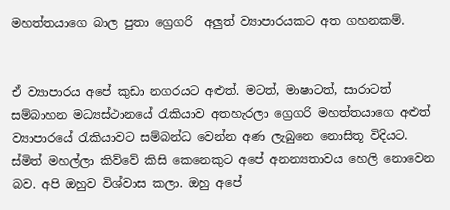මහත්තයාගෙ බාල පුතා ග්‍රෙගරි  අලුත් ව්‍යාපාරයකට අත ගහනකම්.


ඒ ව්‍යාපාරය අපේ කුඩා නගරයට අළුත්. මටත්, මාෂාටත්, සාරාටත් සම්බාහන මධ්‍යස්ථානයේ රැකියාව අතහැරලා ග්‍රෙගරි මහත්තයාගෙ අළුත් ව්‍යාපාරයේ රැකියාවට සම්බන්ධ වෙන්න අණ ලැබුනෙ නොසිතූ විදියට. ස්මිත් මහල්ලා කිව්වේ කිසි කෙනෙකුට අපේ අනන්‍යතාවය හෙලි නොවෙන බව. අපි ඔහුව විශ්වාස කලා. ඔහු අපේ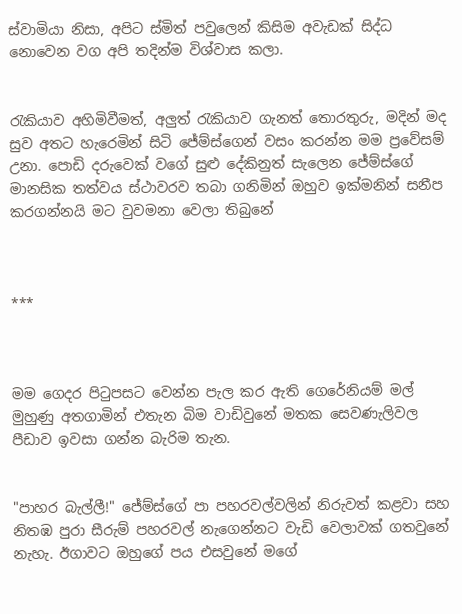ස්වාමියා නිසා, අපිට ස්මිත් පවුලෙන් කිසිම අවැඩක් සිද්ධ නොවෙන වග අපි තදින්ම විශ්වාස කලා.


රැකියාව අහිමිවීමත්, අලුත් රැකියාව ගැනත් තොරතුරු, මදින් මද සුව අතට හැරෙමින් සිටි ජේම්ස්ගෙන් වසං කරන්න මම ප්‍රවේසම් උනා. පොඩි දරුවෙක් වගේ සුළු දේකිනුත් සැලෙන ජේම්ස්ගේ මානසික තත්වය ස්ථාවරව තබා ගනිමින් ඔහුව ඉක්මනින් සනීප කරගන්නයි මට වුවමනා වෙලා තිබුනේ



***



මම ගෙදර පිටුපසට වෙන්න පැල කර ඇති ගෙරේනියම් මල් මුහුණු අතගාමින් එතැන බිම වාඩිවුනේ මතක සෙවණැලිවල පීඩාව ඉවසා ගන්න බැරිම තැන.


"පාහර බැල්ලී!" ජේම්ස්ගේ පා පහරවල්වලින් නිරුවත් කළවා සහ නිතඹ පුරා සීරුම් පහරවල් නැගෙන්නට වැඩි වෙලාවක් ගතවුනේ නැහැ. ඊගාවට ඔහුගේ පය එසවුනේ මගේ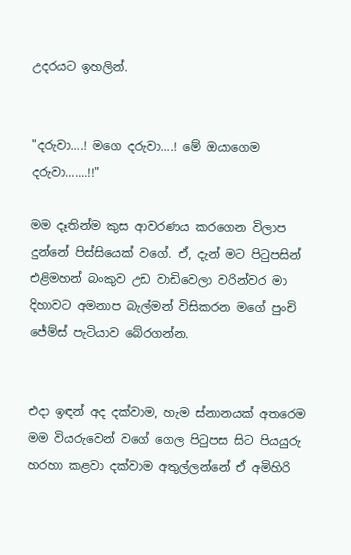උදරයට ඉහලින්.


"දරුවා....! මගෙ දරුවා....! මේ ඔයාගෙම දරුවා.......!!"

මම දෑතින්ම කුස ආවරණය කරගෙන විලාප දුන්නේ පිස්සියෙක් වගේ. ඒ, දැන් මට පිටුපසින් එළිමහන් බංකුව උඩ වාඩිවෙලා වරින්වර මා දිහාවට අමනාප බැල්මන් විසිකරන මගේ පුංචි ජේම්ස් පැටියාව බේරගන්න.


එදා ඉඳන් අද දක්වාම, හැම ස්නානයක් අතරෙම මම වියරුවෙන් වගේ ගෙල පිටුපස සිට පියයුරු හරහා කළවා දක්වාම අතුල්ලන්නේ ඒ අමිහිරි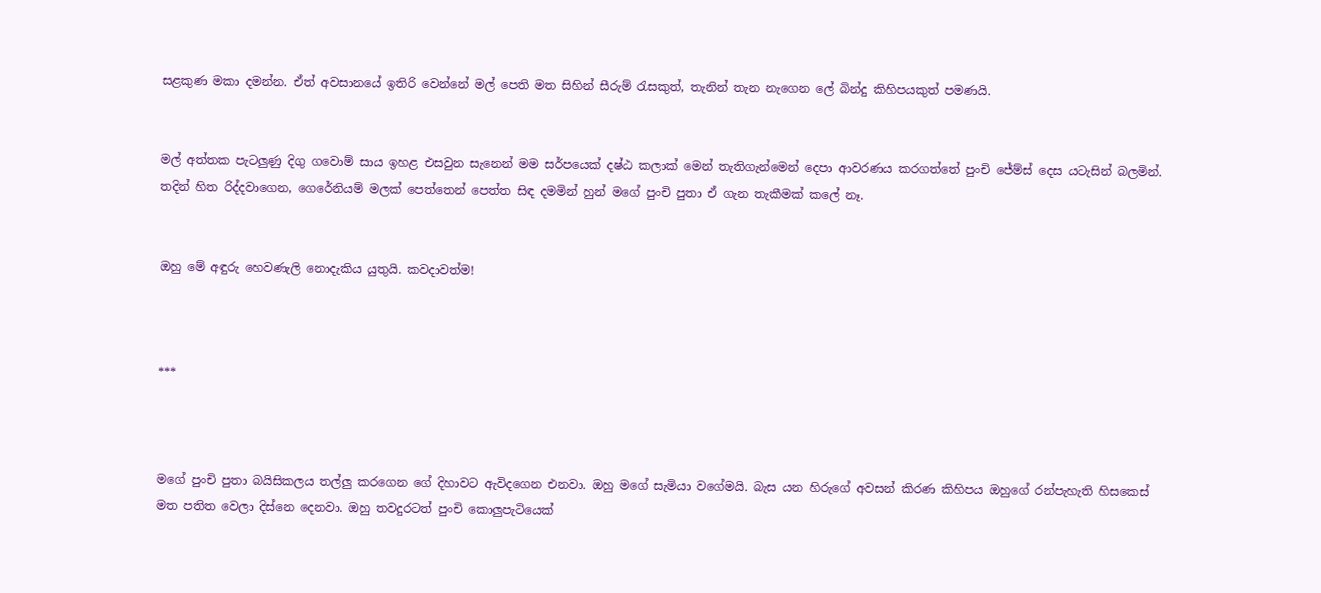සළකුණ මකා දමන්න. ඒත් අවසානයේ ඉතිරි වෙන්නේ මල් පෙති මත සිහින් සීරුම් රැසකුත්, තැනින් තැන නැගෙන ලේ බින්දු කිහිපයකුත් පමණයි.


මල් අත්තක පැටලුණු දිගු ගවොම් සාය ඉහළ එසවුන සැනෙන් මම සර්පයෙක් දෂ්ඨ කලාක් මෙන් තැතිගැන්මෙන් දෙපා ආවරණය කරගත්තේ පුංචි ජේම්ස් දෙස යටැසින් බලමින්. තදින් හිත රිද්දවාගෙන, ගෙරේනියම් මලක් පෙත්තෙන් පෙත්ත සිඳ දමමින් හුන් මගේ පුංචි පුතා ඒ ගැන තැකීමක් කලේ නෑ.


ඔහු මේ අඳුරු හෙවණැලි නොදැකිය යුතුයි. කවදාවත්ම!



***



මගේ පුංචි පුතා බයිසිකලය තල්ලු කරගෙන ගේ දිහාවට ඇවිදගෙන එනවා. ඔහු මගේ සැමියා වගේමයි. බැස යන හිරුගේ අවසන් කිරණ කිහිපය ඔහුගේ රන්පැහැති හිසකෙස් මත පතිත වෙලා දිස්නෙ දෙනවා. ඔහු තවදුරටත් පුංචි කොලුපැටියෙක්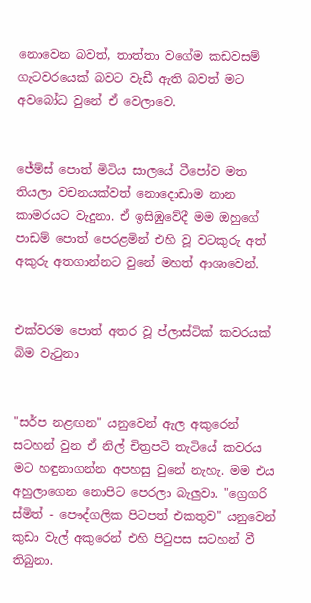නොවෙන බවත්, තාත්තා වගේම කඩවසම් ගැටවරයෙක් බවට වැඩී ඇති බවත් මට අවබෝධ වුනේ ඒ වෙලාවෙ.


ජේම්ස් පොත් මිටිය සාලයේ ටීපෝව මත තියලා වචනයක්වත් නොදොඩාම නාන කාමරයට වැදුනා. ඒ ඉසිඹුවේදී මම ඔහුගේ පාඩම් පොත් පෙරළමින් එහි වූ වටකුරු අත් අකුරු අතගාන්නට වුනේ මහත් ආශාවෙන්.


එක්වරම පොත් අතර වූ ප්ලාස්ටික් කවරයක් බිම වැටුනා


"සර්ප නළඟන" යනුවෙන් ඇල අකුරෙන් සටහන් වුන ඒ නිල් චිත්‍රපටි තැටියේ කවරය මට හඳුනාගන්න අපහසු වුනේ නැහැ. මම එය අහුලාගෙන නොපිට පෙරලා බැලුවා. "ග්‍රෙගරි ස්මිත් - පෞද්ගලික පිටපත් එකතුව" යනුවෙන් කුඩා වැල් අකුරෙන් එහි පිටුපස සටහන් වී තිබුනා.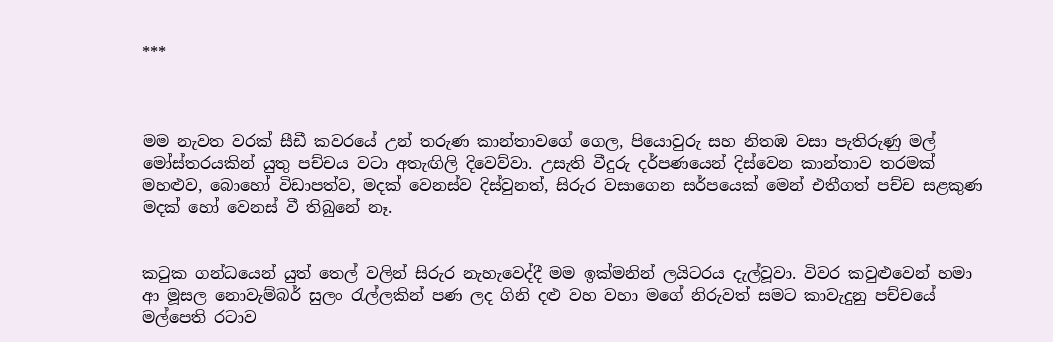***



මම නැවත වරක් සීඩී කවරයේ උන් තරුණ කාන්තාවගේ ගෙල, පියොවුරු සහ නිතඹ වසා පැතිරුණු මල් මෝස්තරයකින් යුතු පච්චය වටා අතැඟිලි දිවෙව්වා. උසැති වීදුරු දර්පණයෙන් දිස්වෙන කාන්තාව තරමක් මහළුව, බොහෝ විඩාපත්ව, මදක් වෙනස්ව දිස්වුනත්, සිරුර වසාගෙන සර්පයෙක් මෙන් එතීගත් පච්ච සළකුණ මදක් හෝ වෙනස් වී තිබුනේ නෑ.


කටුක ගන්ධයෙන් යුත් තෙල් වලින් සිරුර නැහැවෙද්දී මම ඉක්මනින් ලයිටරය දැල්වූවා. විවර කවුළුවෙන් හමා ආ මූසල නොවැම්බර් සුලං රැල්ලකින් පණ ලද ගිනි දළු වහ වහා මගේ නිරුවත් සමට කාවැදුනු පච්චයේ මල්පෙති රටාව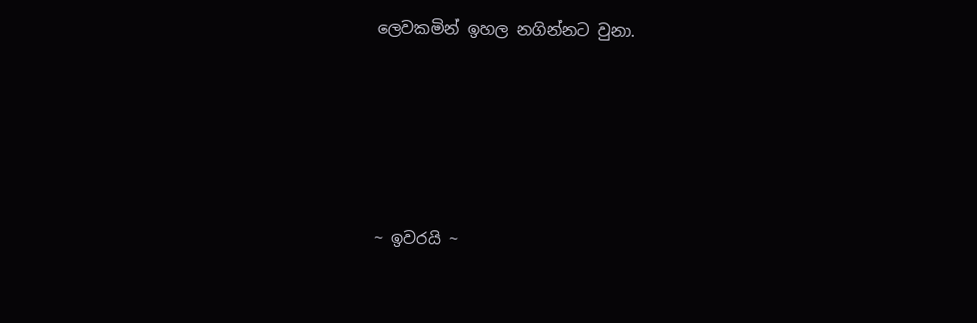ලෙවකමින් ඉහල නගින්නට වුනා.






~ ඉවරයි ~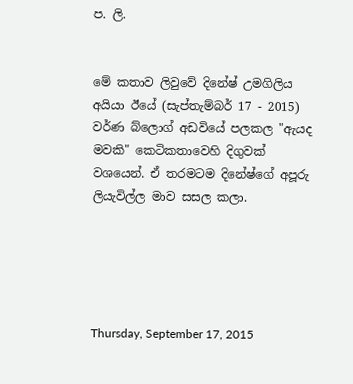ප. ලි.


මේ කතාව ලිවුවේ දිනේෂ් උමගිලිය අයියා ඊයේ (සැප්තැම්බර් 17 - 2015) වර්ණ බ්ලොග් අඩවියේ පලකල "ඇයද මවකි" කෙටිකතාවෙහි දිගුවක් වශයෙන්. ඒ තරමටම දිනේෂ්ගේ අපූරු ලියැවිල්ල මාව සසල කලා.





Thursday, September 17, 2015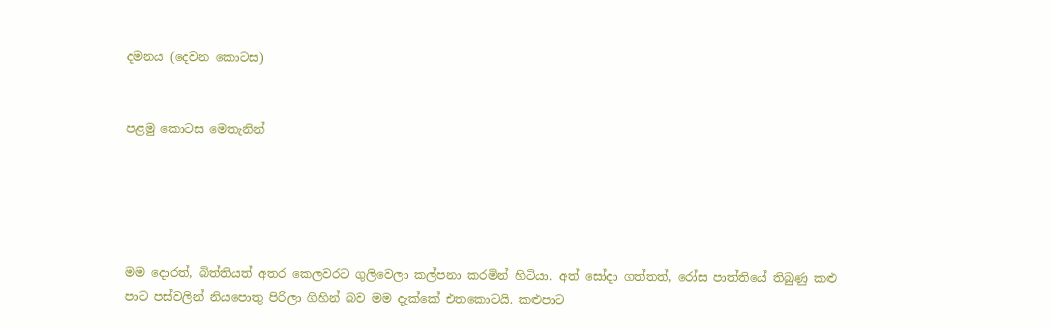දමනය (දෙවන කොටස)


පළමු කොටස මෙතැනින්





මම දොරත්, බිත්තියත් අතර කෙලවරට ගුලිවෙලා කල්පනා කරමින් හිටියා. අත් සෝදා ගත්තත්, රෝස පාත්තියේ තිබුණු කළු පාට පස්වලින් නියපොතු පිරිලා ගිහින් බව මම දැක්කේ එතකොටයි. කළුපාට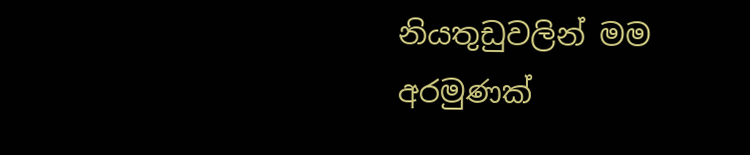නියතුඩුවලින් මම අරමුණක්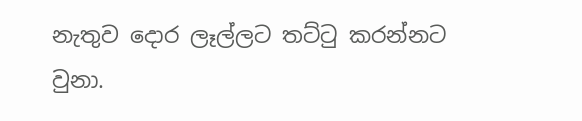නැතුව දොර ලෑල්ලට තට්ටු කරන්නට වුනා.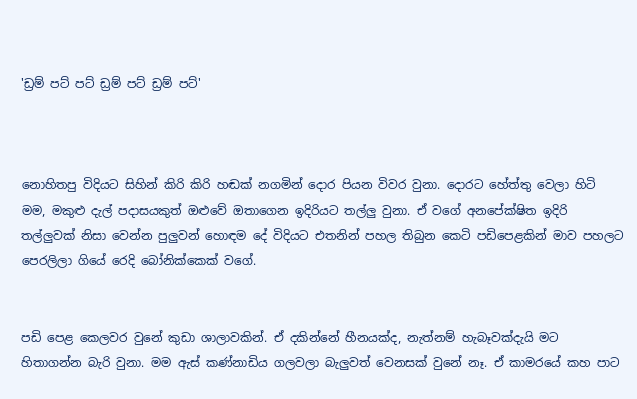'ඩ්‍රම් පට් පට් ඩ්‍රම් පට් ඩ්‍රම් පට්'



නොහිතපු විදියට සිහින් කිරි කිරි හඬක් නගමින් දොර පියන විවර වුනා. දොරට හේත්තු වෙලා හිටි මම, මකුළු දැල් පදාසයකුත් ඔළුවේ ඔතාගෙන ඉදිරියට තල්ලු වුනා. ඒ වගේ අනපේක්ෂිත ඉදිරි තල්ලුවක් නිසා වෙන්න පුලුවන් හොඳම දේ විදියට එතනින් පහල තිබුන කෙටි පඩිපෙළකින් මාව පහලට පෙරලිලා ගියේ රෙදි බෝනික්කෙක් වගේ.


පඩි පෙළ කෙලවර වුනේ කුඩා ශාලාවකින්. ඒ දකින්නේ හීනයක්ද, නැත්නම් හැබෑවක්දැයි මට හිතාගන්න බැරි වුනා. මම ඇස් කණ්නාඩිය ගලවලා බැලුවත් වෙනසක් වුනේ නෑ. ඒ කාමරයේ කහ පාට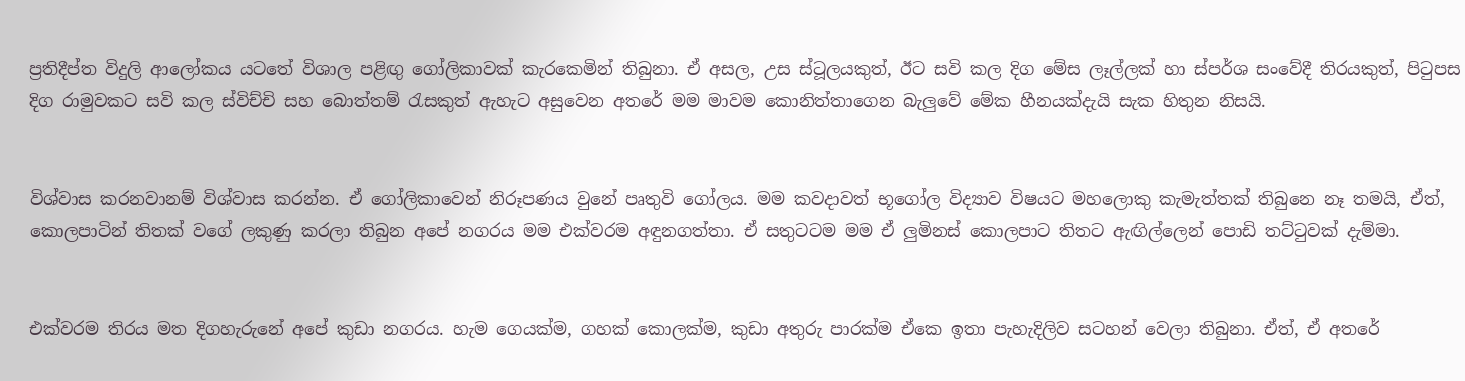ප්‍රතිදීප්ත විදුලි ආලෝකය යටතේ විශාල පළිඟු ගෝලිකාවක් කැරකෙමින් තිබුනා. ඒ අසල, උස ස්ටූලයකුත්, ඊට සවි කල දිග මේස ලෑල්ලක් හා ස්පර්ශ සංවේදී තිරයකුත්, පිටුපස දිග රාමුවකට සවි කල ස්විච්චි සහ බොත්තම් රැසකුත් ඇහැට අසුවෙන අතරේ මම මාවම කොනිත්තාගෙන බැලුවේ මේක හීනයක්දැයි සැක හිතුන නිසයි.


විශ්වාස කරනවානම් විශ්වාස කරන්න. ඒ ගෝලිකාවෙන් නිරූපණය වුනේ පෘතුවි ගෝලය. මම කවදාවත් භූගෝල විද්‍යාව විෂයට මහලොකු කැමැත්තක් තිබුනෙ නෑ තමයි, ඒත්, කොලපාටින් තිතක් වගේ ලකුණු කරලා තිබුන අපේ නගරය මම එක්වරම අඳුනගත්තා. ඒ සතුටටම මම ඒ ලුමිනස් කොලපාට තිතට ඇඟිල්ලෙන් පොඩි තට්ටුවක් දැම්මා.


එක්වරම තිරය මත දිගහැරුනේ අපේ කුඩා නගරය. හැම ගෙයක්ම, ගහක් කොලක්ම, කුඩා අතුරු පාරක්ම ඒකෙ ඉතා පැහැදිලිව සටහන් වෙලා තිබුනා. ඒත්, ඒ අතරේ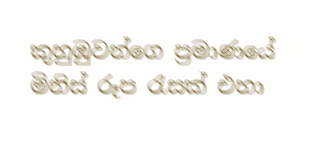කුහුඹුවන්ගෙ ප්‍රමාණයේ මිනිස් රූප රැසක් එහා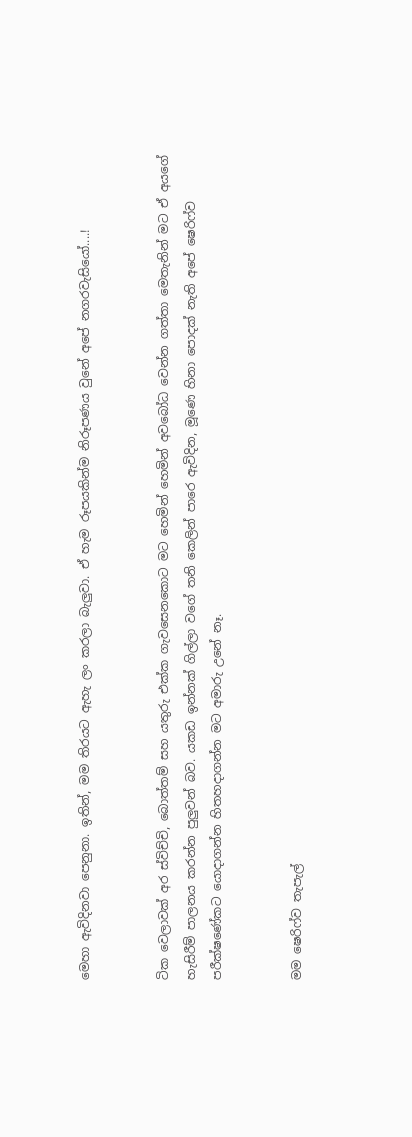මෙහා ඇවිදිනවා පෙනුනා. ඉතින්, මම තිරයට ඇහැ ලං කරලා බැලුවා. ඒ හැම රූපයකින්ම නිරූපණය වුනේ අපේ නගරවැසියෝ....!


ටික වෙලාවක් අර ස්විච්චි, බොත්තම් සහ යතුරු එක්ක ගැවසෙනකොට මට හෙමින් හෙමින් අවබෝධ වෙන්න ගත්තා මෙතැනින් මට ඒ අයගේ හැසිරීම් පාලනය කරන්න පුලුවන් බව. යකඩ ඉන්නක් ගිල්ලා වගේ තනි කෙලින් පාරෙ ඇවිදින, මූණෙ හිනා පොදක් නැති අපේ ෂෙරිෆ්ව පරීක්ෂණේකට යොදාගන්න හිතහදාගන්න මට අමාරු උනේ නෑ.


මම ෂෙරිෆ්ව තැපැල්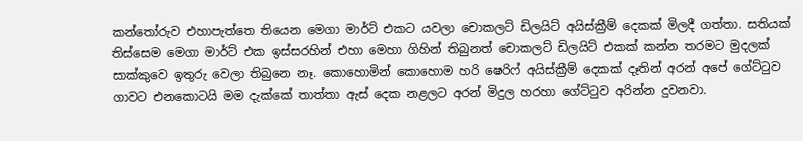කන්තෝරුව එහාපැත්තෙ තියෙන මෙගා මාර්ට් එකට යවලා චොකලට් ඩිලයිට් අයිස්ක්‍රීම් දෙකක් මිලදී ගත්තා. සතියක් තිස්සෙම මෙගා මාර්ට් එක ඉස්සරහින් එහා මෙහා ගිහින් තිබුනත් චොකලට් ඩිලයිට් එකක් කන්න තරමට මුදලක් සාක්කුවෙ ඉතුරු වෙලා තිබුනෙ නෑ. කොහොමින් කොහොම හරි ෂෙරිෆ් අයිස්ක්‍රීම් දෙකක් දෑතින් අරන් අපේ ගේට්ටුව ගාවට එනකොටයි මම දැක්කේ තාත්තා ඇස් දෙක නළලට අරන් මිදුල හරහා ගේට්ටුව අරින්න දුවනවා.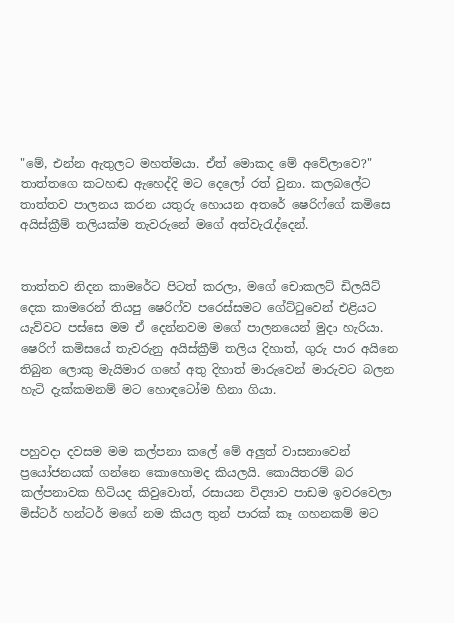"මේ, එන්න ඇතුලට මහත්මයා. ඒත් මොකද මේ අවේලාවෙ?" තාත්තගෙ කටහඬ ඇහෙද්දි මට දෙලෝ රත් වුනා. කලබලේට තාත්තව පාලනය කරන යතුරු හොයන අතරේ ෂෙරිෆ්ගේ කමිසෙ අයිස්ක්‍රීම් තලියක්ම තැවරුනේ මගේ අත්වැරැද්දෙන්.


තාත්තව නිදන කාමරේට පිටත් කරලා, මගේ චොකලට් ඩිලයිට් දෙක කාමරෙන් තියපු ෂෙරිෆ්ව පරෙස්සමට ගේට්ටුවෙන් එළියට යැව්වට පස්සෙ මම ඒ දෙන්නවම මගේ පාලනයෙන් මුදා හැරියා. ෂෙරිෆ් කමිසයේ තැවරුනු අයිස්ක්‍රීම් තලිය දිහාත්, ගුරු පාර අයිනෙ තිබුන ලොකු මැයිමාර ගහේ අතු දිහාත් මාරුවෙන් මාරුවට බලන හැටි දැක්කමනම් මට හොඳටෝම හිනා ගියා.


පහුවදා දවසම මම කල්පනා කලේ මේ අලුත් වාසනාවෙන් ප්‍රයෝජනයක් ගන්නෙ කොහොමද කියලයි. කොයිතරම් බර කල්පනාවක හිටියද කිවුවොත්, රසායන විද්‍යාව පාඩම ඉවරවෙලා මිස්ටර් හන්ටර් මගේ නම කියල තුන් පාරක් කෑ ගහනකම් මට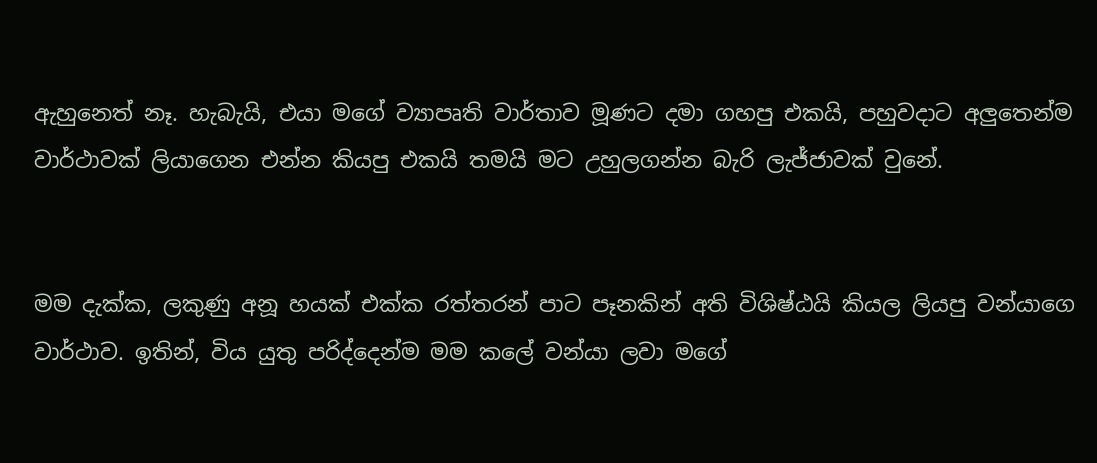ඇහුනෙත් නෑ. හැබැයි, එයා මගේ ව්‍යාපෘති වාර්තාව මූණට දමා ගහපු එකයි, පහුවදාට අලුතෙන්ම වාර්ථාවක් ලියාගෙන එන්න කියපු එකයි තමයි මට උහුලගන්න බැරි ලැජ්ජාවක් වුනේ.


මම දැක්ක, ලකුණු අනූ හයක් එක්ක රත්තරන් පාට පෑනකින් අති විශිෂ්ඨයි කියල ලියපු වන්යාගෙ වාර්ථාව. ඉතින්, විය යුතු පරිද්දෙන්ම මම කලේ වන්යා ලවා මගේ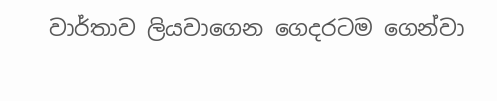වාර්තාව ලියවාගෙන ගෙදරටම ගෙන්වා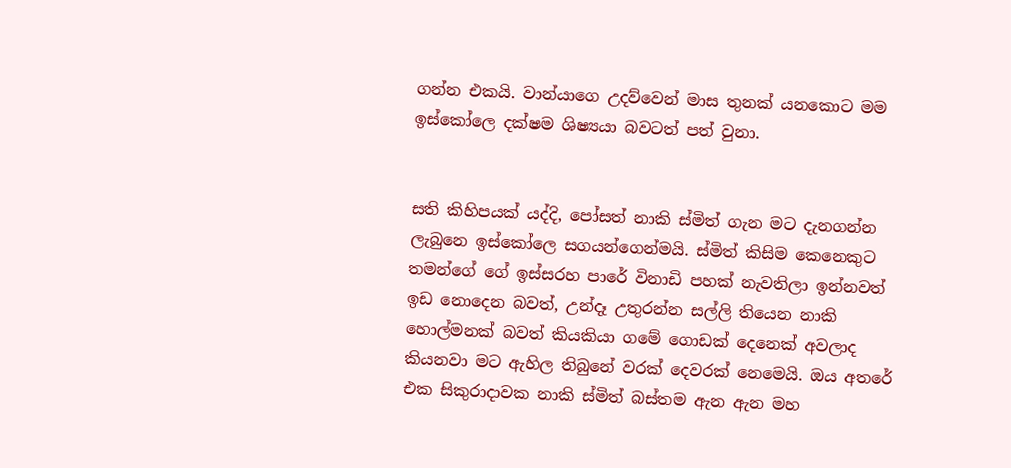ගන්න එකයි. වාන්යාගෙ උදව්වෙන් මාස තුනක් යනකොට මම ඉස්කෝලෙ දක්ෂම ශිෂ්‍යයා බවටත් පත් වුනා.


සති කිහිපයක් යද්දි, පෝසත් නාකි ස්මිත් ගැන මට දැනගන්න ලැබුනෙ ඉස්කෝලෙ සගයන්ගෙන්මයි. ස්මිත් කිසිම කෙනෙකුට තමන්ගේ ගේ ඉස්සරහ පාරේ විනාඩි පහක් නැවතිලා ඉන්නවත් ඉඩ නොදෙන බවත්, උන්දෑ උතුරන්න සල්ලි තියෙන නාකි හොල්මනක් බවත් කියකියා ගමේ ගොඩක් දෙනෙක් අවලාද කියනවා මට ඇහිල තිබුනේ වරක් දෙවරක් නෙමෙයි. ඔය අතරේ එක සිකුරාදාවක නාකි ස්මිත් බස්තම ඇන ඇන මහ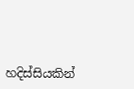හදිස්සියකින්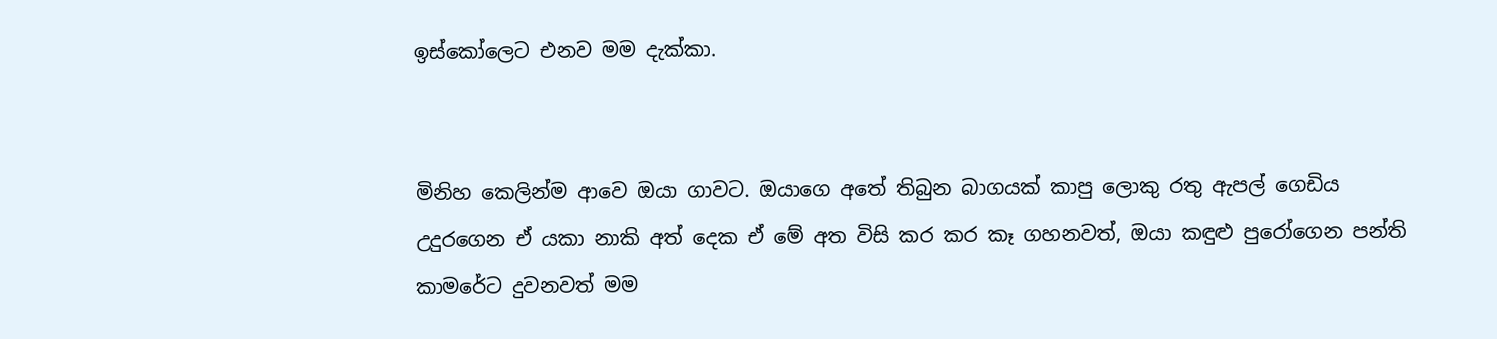ඉස්කෝලෙට එනව මම දැක්කා.


මිනිහ කෙලින්ම ආවෙ ඔයා ගාවට. ඔයාගෙ අතේ තිබුන බාගයක් කාපු ලොකු රතු ඇපල් ගෙඩිය උදුරගෙන ඒ යකා නාකි අත් දෙක ඒ මේ අත විසි කර කර කෑ ගහනවත්, ඔයා කඳුළු පුරෝගෙන පන්ති කාමරේට දුවනවත් මම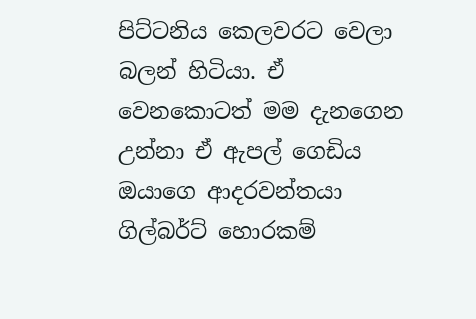පිට්ටනිය කෙලවරට වෙලා බලන් හිටියා. ඒ වෙනකොටත් මම දැනගෙන උන්නා ඒ ඇපල් ගෙඩිය ඔයාගෙ ආදරවන්තයා ගිල්බර්ට් හොරකම්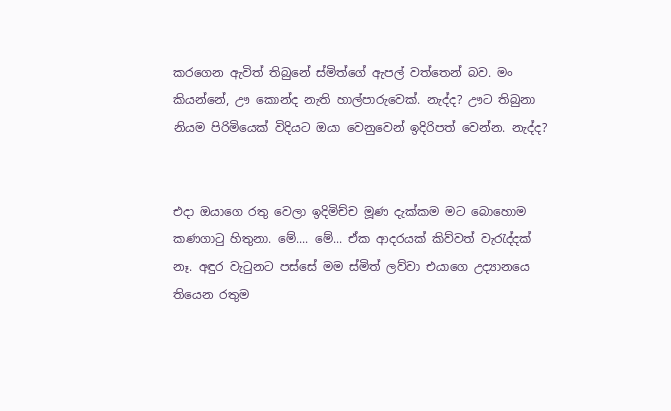කරගෙන ඇවිත් තිබුනේ ස්මිත්ගේ ඇපල් වත්තෙන් බව. මං කියන්නේ, ඌ කොන්ද නැති හාල්පාරුවෙක්. නැද්ද? ඌට තිබුනා නියම පිරිමියෙක් විදියට ඔයා වෙනුවෙන් ඉදිරිපත් වෙන්න. නැද්ද?


එදා ඔයාගෙ රතු වෙලා ඉදිමිච්ච මූණ දැක්කම මට බොහොම කණගාටු හිතුනා. මේ.... මේ... ඒක ආදරයක් කිව්වත් වැරැද්දක් නෑ. අඳුර වැටුනට පස්සේ මම ස්මිත් ලව්වා එයාගෙ උද්‍යානයෙ තියෙන රතුම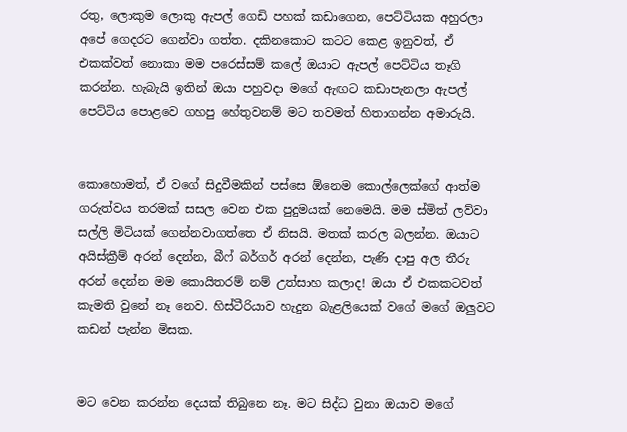රතු, ලොකුම ලොකු ඇපල් ගෙඩි පහක් කඩාගෙන, පෙට්ටියක අහුරලා අපේ ගෙදරට ගෙන්වා ගත්ත. දකිනකොට කටට කෙළ ඉනුවත්, ඒ එකක්වත් නොකා මම පරෙස්සම් කලේ ඔයාට ඇපල් පෙට්ටිය තෑගි කරන්න. හැබැයි ඉතින් ඔයා පහුවදා මගේ ඇඟට කඩාපැනලා ඇපල් පෙට්ටිය පොළවෙ ගහපු හේතුවනම් මට තවමත් හිතාගන්න අමාරුයි.


කොහොමත්, ඒ වගේ සිදුවීමකින් පස්සෙ ඕනෙම කොල්ලෙක්ගේ ආත්ම ගරුත්වය තරමක් සසල වෙන එක පුදුමයක් නෙමෙයි. මම ස්මිත් ලව්වා සල්ලි මිටියක් ගෙන්නවාගත්තෙ ඒ නිසයි. මතක් කරල බලන්න. ඔයාට අයිස්ක්‍රීම් අරන් දෙන්න, බීෆ් බර්ගර් අරන් දෙන්න, පැණි දාපු අල තීරු අරන් දෙන්න මම කොයිතරම් නම් උත්සාහ කලාද! ඔයා ඒ එකකටවත් කැමති වුනේ නෑ නෙව. හිස්ටීරියාව හැදුන බැළලියෙක් වගේ මගේ ඔලුවට කඩන් පැන්න මිසක.


මට වෙන කරන්න දෙයක් තිබුනෙ නෑ. මට සිද්ධ වුනා ඔයාව මගේ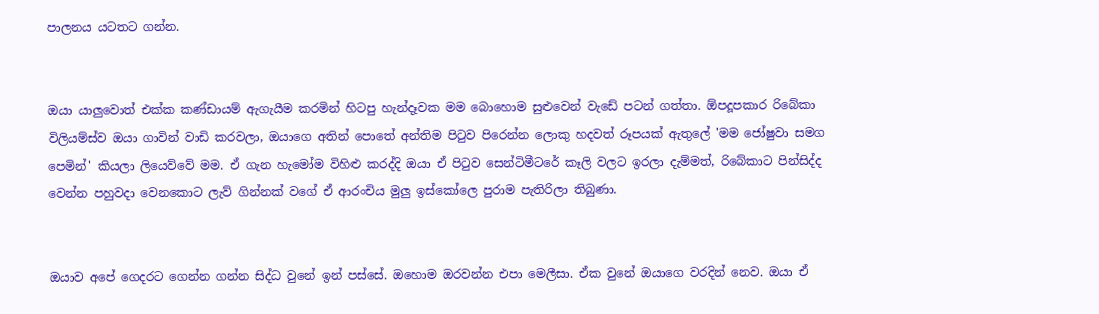පාලනය යටතට ගන්න.


ඔයා යාලුවොත් එක්ක කණ්ඩායම් ඇගැයීම කරමින් හිටපු හැන්දෑවක මම බොහොම සුළුවෙන් වැඩේ පටන් ගත්තා. ඕපදූපකාර රිබේකා විලියම්ස්ව ඔයා ගාවින් වාඩි කරවලා, ඔයාගෙ අතින් පොතේ අන්තිම පිටුව පිරෙන්න ලොකු හදවත් රූපයක් ඇතුලේ 'මම ජෝෂුවා සමග පෙමින්' කියලා ලියෙව්වේ මම. ඒ ගැන හැමෝම විහිළු කරද්දි ඔයා ඒ පිටුව සෙන්ටිමීටරේ කෑලි වලට ඉරලා දැම්මත්, රිබේකාට පින්සිද්ද වෙන්න පහුවදා වෙනකොට ලැව් ගින්නක් වගේ ඒ ආරංචිය මුලු ඉස්කෝලෙ පුරාම පැතිරිලා තිබුණා.


ඔයාව අපේ ගෙදරට ගෙන්න ගන්න සිද්ධ වුනේ ඉන් පස්සේ. ඔහොම ඔරවන්න එපා මෙලීසා. ඒක වුනේ ඔයාගෙ වරදින් නෙව. ඔයා ඒ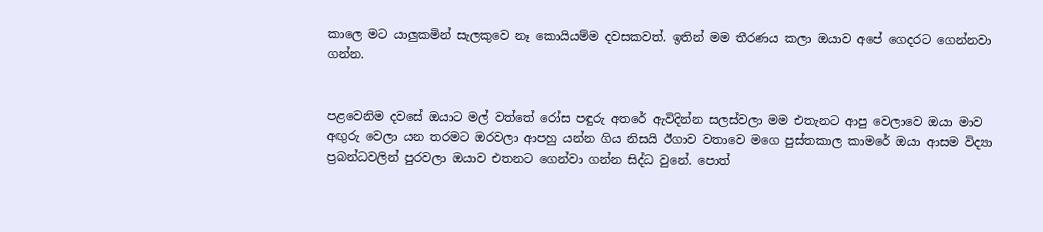කාලෙ මට යාලුකමින් සැලකුවෙ නෑ කොයියම්ම දවසකවත්. ඉතින් මම තීරණය කලා ඔයාව අපේ ගෙදරට ගෙන්නවා ගන්න.


පළවෙනිම දවසේ ඔයාට මල් වත්තේ රෝස පඳුරු අතරේ ඇවිදින්න සලස්වලා මම එතැනට ආපු වෙලාවෙ ඔයා මාව අඟුරු වෙලා යන තරමට ඔරවලා ආපහු යන්න ගිය නිසයි ඊගාව වතාවෙ මගෙ පුස්තකාල කාමරේ ඔයා ආසම විද්‍යා ප්‍රබන්ධවලින් පුරවලා ඔයාව එතනට ගෙන්වා ගන්න සිද්ධ වුනේ. පොත්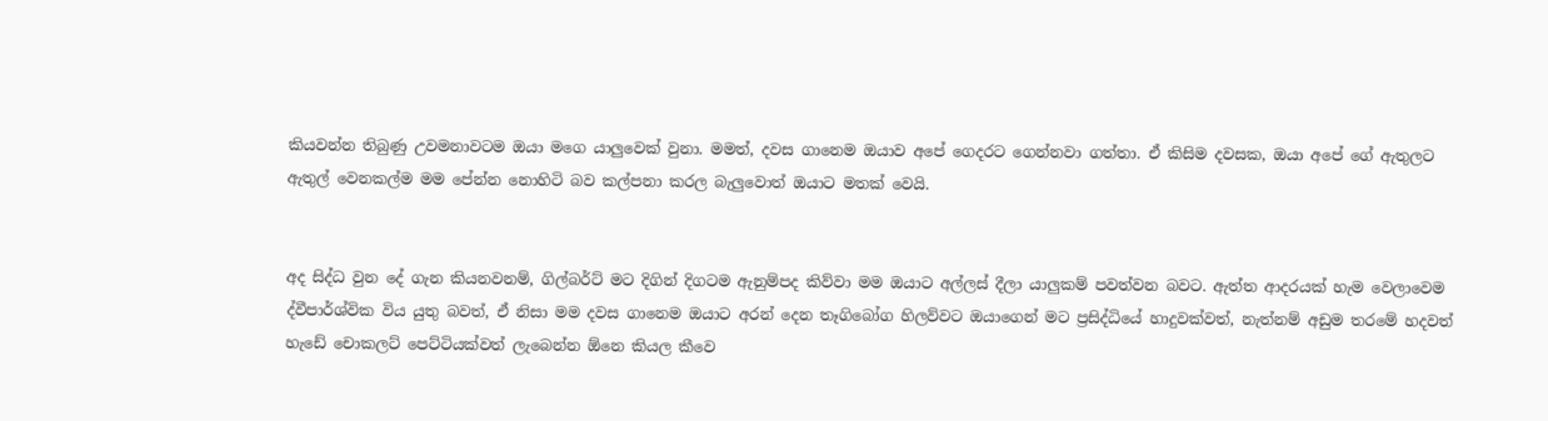කියවන්න තිබුණු උවමනාවටම ඔයා මගෙ යාලුවෙක් වුනා. මමත්, දවස ගානෙම ඔයාව අපේ ගෙදරට ගෙන්නවා ගත්තා. ඒ කිසිම දවසක, ඔයා අපේ ගේ ඇතුලට ඇතුල් වෙනකල්ම මම පේන්න නොහිටි බව කල්පනා කරල බැලුවොත් ඔයාට මතක් වෙයි.


අද සිද්ධ වුන දේ ගැන කියනවනම්, ගිල්බර්ට් මට දිගින් දිගටම ඇනුම්පද කිව්වා මම ඔයාට අල්ලස් දීලා යාලුකම් පවත්වන බවට. ඇත්ත ආදරයක් හැම වෙලාවෙම ද්වීපාර්ශ්වික විය යුතු බවත්, ඒ නිසා මම දවස ගානෙම ඔයාට අරන් දෙන තෑගිබෝග හිලව්වට ඔයාගෙන් මට ප්‍රසිද්ධියේ හාදුවක්වත්, නැත්නම් අඩුම තරමේ හදවත් හැඩේ චොකලට් පෙට්ටියක්වත් ලැබෙන්න ඕනෙ කියල කීවෙ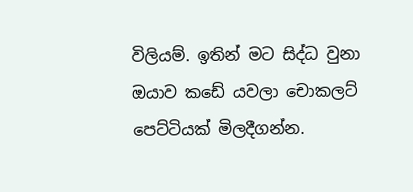විලියම්. ඉතින් මට සිද්ධ වුනා ඔයාව කඩේ යවලා චොකලට් පෙට්ටියක් මිලදීගන්න.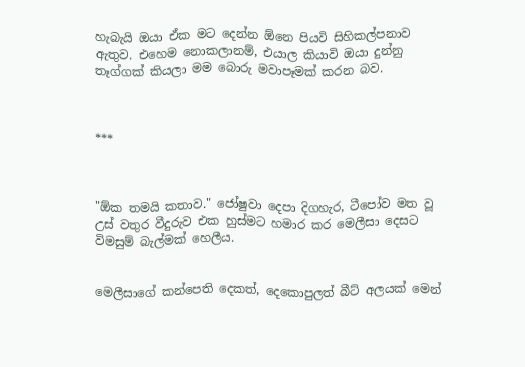හැබැයි ඔයා ඒක මට දෙන්න ඕනෙ පියවි සිහිකල්පනාව ඇතුව. එහෙම නොකලානම්, එයාල කියාවි ඔයා දුන්නු තෑග්ගක් කියලා මම බොරු මවාපෑමක් කරන බව.



***



"ඕක තමයි කතාව." ජෝෂුවා දෙපා දිගහැර, ටීපෝව මත වූ උස් වතුර වීදුරුව එක හුස්මට හමාර කර මෙලීසා දෙසට විමසුම් බැල්මක් හෙලීය.


මෙලීසාගේ කන්පෙති දෙකත්, දෙකොපුලත් බීට් අලයක් මෙන්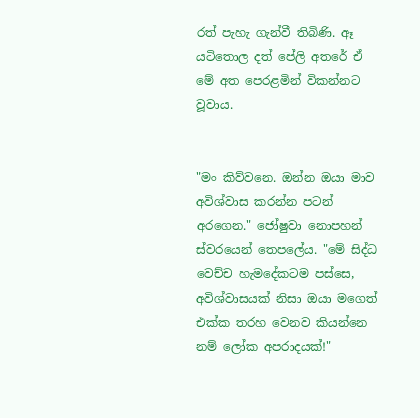රත් පැහැ ගැන්වී තිබිණි. ඈ යටිතොල දත් පේලි අතරේ ඒ මේ අත පෙරළමින් විකන්නට වූවාය.


"මං කිව්වනෙ. ඔන්න ඔයා මාව අවිශ්වාස කරන්න පටන් අරගෙන." ජෝෂුවා නොපහන් ස්වරයෙන් තෙපලේය. "මේ සිද්ධ වෙච්ච හැමදේකටම පස්සෙ, අවිශ්වාසයක් නිසා ඔයා මගෙත් එක්ක තරහ වෙනව කියන්නෙ නම් ලෝක අපරාදයක්!"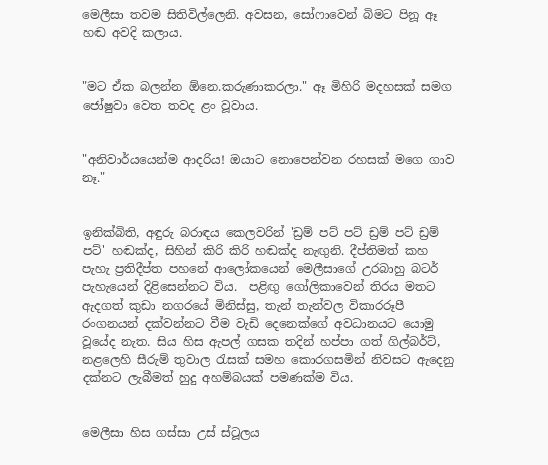මෙලීසා තවම සිතිවිල්ලෙනි. අවසන, සෝෆාවෙන් බිමට පිනූ ඈ හඬ අවදි කලාය.


"මට ඒක බලන්න ඕනෙ.කරුණාකරලා." ඈ මිහිරි මදහසක් සමග ජෝෂුවා වෙත තවද ළං වූවාය.


"අනිවාර්යයෙන්ම ආදරිය! ඔයාට නොපෙන්වන රහසක් මගෙ ගාව නෑ."


ඉනික්බිති, අඳුරු බරාඳය කෙලවරින් 'ඩ්‍රම් පට් පට් ඩ්‍රම් පට් ඩ්‍රම් පට්' හඬක්ද, සිහින් කිරි කිරි හඬක්ද නැඟුනි. දීප්තිමත් කහ පැහැ ප්‍රතිදීප්ත පහනේ ආලෝකයෙන් මෙලීසාගේ උරබාහු බටර් පැහැයෙන් දිළිසෙන්නට විය.  පළිඟු ගෝලිකාවෙන් තිරය මතට ඇදගත් කුඩා නගරයේ මිනිස්සු, තැන් තැන්වල විකාරරූපී රංගනයන් දක්වන්නට වීම වැඩි දෙනෙක්ගේ අවධානයට යොමු වූයේද නැත. සිය හිස ඇපල් ගසක තදින් හප්පා ගත් ගිල්බර්ට්, නළලෙහි සීරුම් තුවාල රැසක් සමහ කොරගසමින් නිවසට ඇදෙනු දක්නට ලැබීමත් හුදු අහම්බයක් පමණක්ම විය.


මෙලීසා හිස ගස්සා උස් ස්ටූලය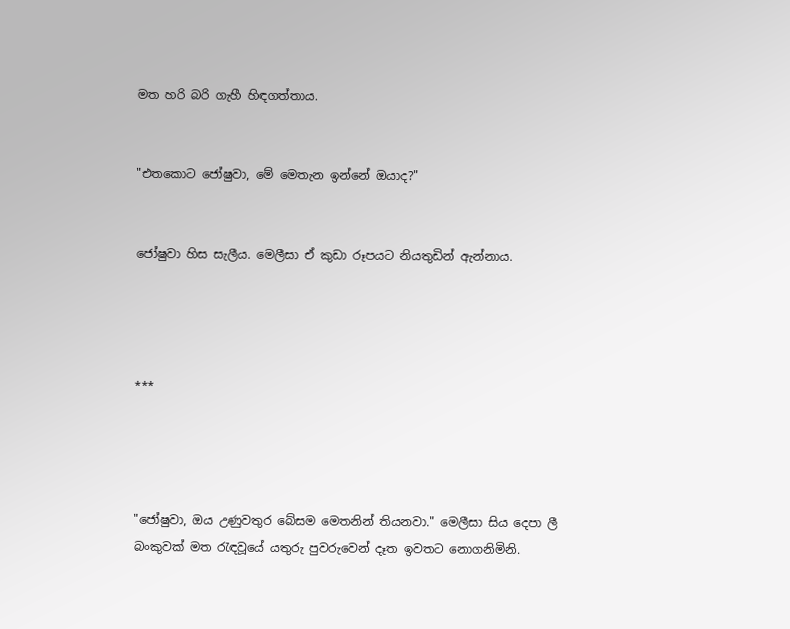මත හරි බරි ගැහී හිඳගත්තාය.


"එතකොට ජෝෂුවා, මේ මෙතැන ඉන්නේ ඔයාද?"


ජෝෂුවා හිස සැලීය. මෙලීසා ඒ කුඩා රූපයට නියතුඩින් ඇන්නාය.




***




"ජෝෂුවා, ඔය උණුවතුර බේසම මෙතනින් තියනවා." මෙලීසා සිය දෙපා ලී බංකුවක් මත රැඳවූයේ යතුරු පුවරුවෙන් දෑත ඉවතට නොගනිමිනි.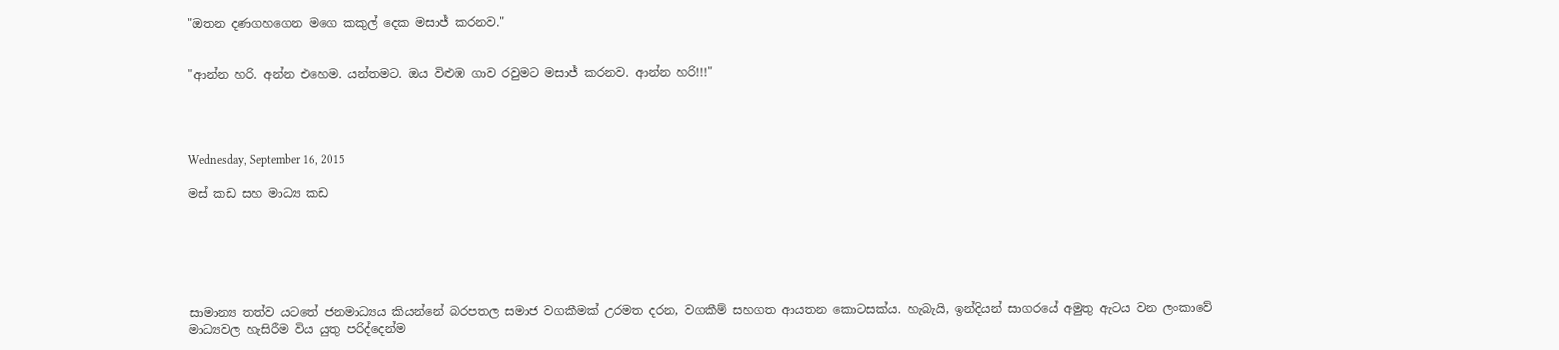"ඔතන දණගහගෙන මගෙ කකුල් දෙක මසාජ් කරනව."


"ආන්න හරි. අන්න එහෙම. යන්තමට. ඔය විළුඹ ගාව රවුමට මසාජ් කරනව. ආන්න හරි!!!"




Wednesday, September 16, 2015

මස් කඩ සහ මාධ්‍ය කඩ






සාමාන්‍ය තත්ව යටතේ ජනමාධ්‍යය කියන්නේ බරපතල සමාජ වගකීමක් උරමත දරන, වගකීම් සහගත ආයතන කොටසක්ය. හැබැයි, ඉන්දියන් සාගරයේ අමුතු ඇටය වන ලංකාවේ මාධ්‍යවල හැසිරීම විය යුතු පරිද්දෙන්ම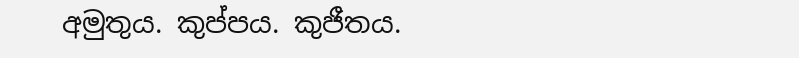අමුතුය. කුප්පය. කුජීතය.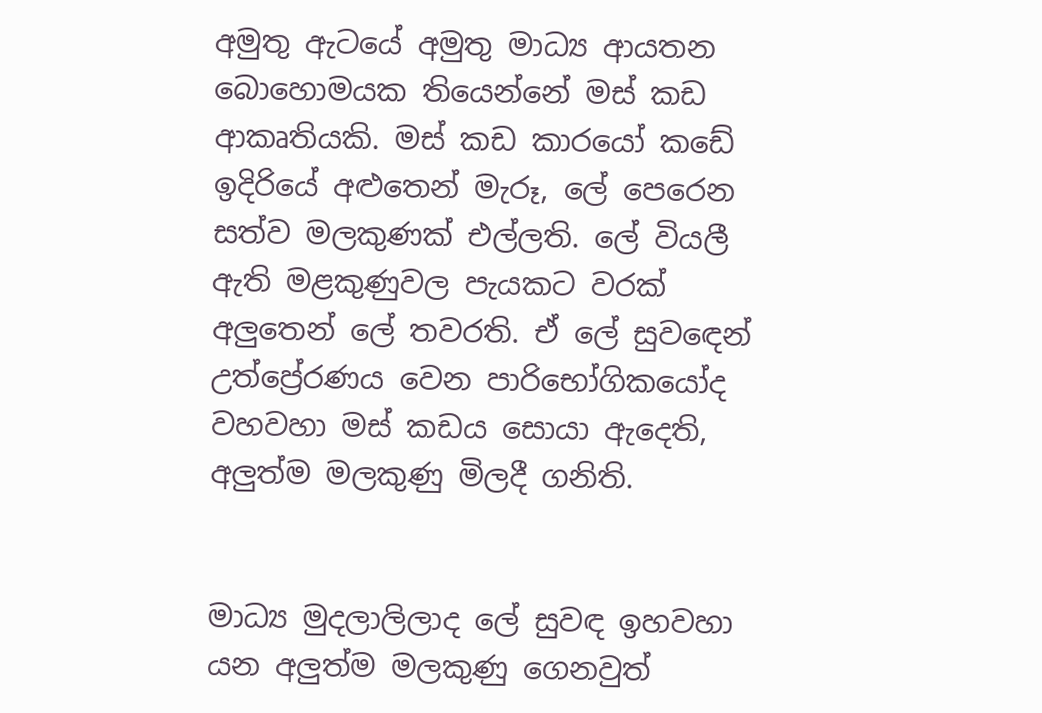අමුතු ඇටයේ අමුතු මාධ්‍ය ආයතන බොහොමයක තියෙන්නේ මස් කඩ ආකෘතියකි. මස් කඩ කාරයෝ කඩේ ඉදිරියේ අළුතෙන් මැරූ, ලේ පෙරෙන සත්ව මලකුණක් එල්ලති. ලේ වියලී ඇති මළකුණුවල පැයකට වරක් අලුතෙන් ලේ තවරති. ඒ ලේ සුවඳෙන් උත්ප්‍රේරණය වෙන පාරිභෝගිකයෝද වහවහා මස් කඩය සොයා ඇදෙති, අලුත්ම මලකුණු මිලදී ගනිති.


මාධ්‍ය මුදලාලිලාද ලේ සුවඳ ඉහවහා යන අලුත්ම මලකුණු ගෙනවුත්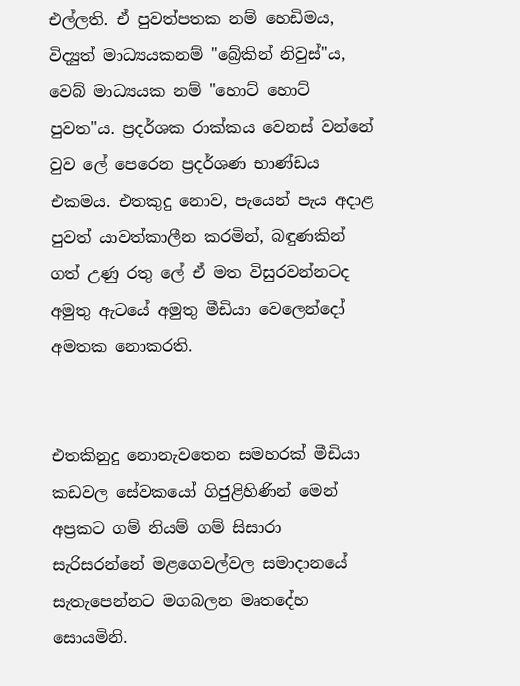එල්ලති. ඒ පුවත්පතක නම් හෙඩිමය, විද්‍යුත් මාධ්‍යයකනම් "බ්‍රේකින් නිවුස්"ය, වෙබ් මාධ්‍යයක නම් "හොට් හොට් පුවත"ය. ප්‍රදර්ශක රාක්කය වෙනස් වන්නේ වුව ලේ පෙරෙන ප්‍රදර්ශණ භාණ්ඩය එකමය. එතකුදු නොව, පැයෙන් පැය අදාළ පුවත් යාවත්කාලීන කරමින්, බඳුණකින් ගත් උණු රතු ලේ ඒ මත විසුරවන්නටද අමුතු ඇටයේ අමුතු මීඩියා වෙලෙන්දෝ අමතක නොකරති.


එතකිනුදු නොනැවතෙන සමහරක් මීඩියා කඩවල සේවකයෝ ගිජුළිහිණින් මෙන් අප්‍රකට ගම් නියම් ගම් සිසාරා සැරිසරන්නේ මළගෙවල්වල සමාදානයේ සැතැපෙන්නට මගබලන මෘතදේහ සොයමිනි.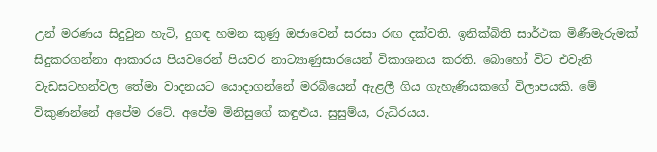උන් මරණය සිදුවුන හැටි, දුගඳ හමන කුණු ඔජාවෙන් සරසා රඟ දක්වති. ඉනික්බිති සාර්ථක මිණීමැරුමක් සිදුකරගන්නා ආකාරය පියවරෙන් පියවර නාට්‍යාණුසාරයෙන් විකාශනය කරති. බොහෝ විට එවැනි වැඩසටහන්වල තේමා වාදනයට යොදාගන්නේ මරබියෙන් ඇළලී ගිය ගැහැණියකගේ විලාපයකි. මේ විකුණන්නේ අපේම රටේ. අපේම මිනිසුගේ කඳුළුය. සුසුම්ය, රුධිරයය.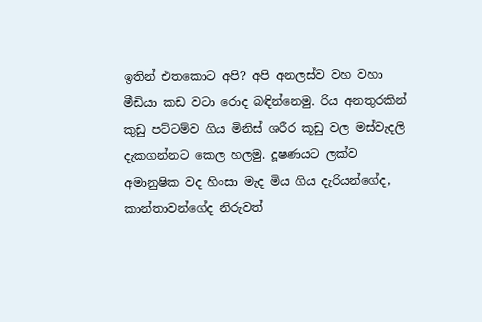ඉතින් එතකොට අපි? අපි අනලස්ව වහ වහා මීඩියා කඩ වටා රොද බඳින්නෙමු. රිය අනතුරකින් කුඩු පට්ටම්ව ගිය මිනිස් ශරීර කූඩු වල මස්වැදලි දැකගන්නට කෙල හලමු. දූෂණයට ලක්ව අමානුෂික වද හිංසා මැද මිය ගිය දැරියන්ගේද, කාන්තාවන්ගේද නිරුවත්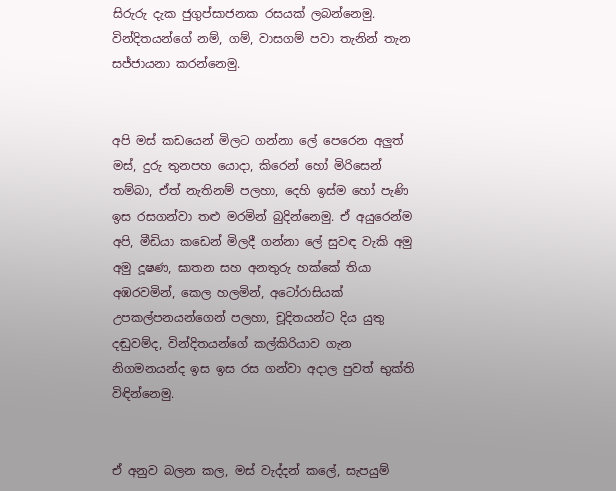සිරුරු දැක ජුගුප්සාජනක රසයක් ලබන්නෙමු. වින්දිතයන්ගේ නම්, ගම්, වාසගම් පවා තැනින් තැන සජ්ජායනා කරන්නෙමු.


අපි මස් කඩයෙන් මිලට ගන්නා ලේ පෙරෙන අලුත් මස්, දුරු තුනපහ යොදා, කිරෙන් හෝ මිරිසෙන් තම්බා, ඒත් නැතිනම් පලහා, දෙහි ඉස්ම හෝ පැණි ඉස රසගන්වා තළු මරමින් බුදින්නෙමු. ඒ අයුරෙන්ම අපි, මීඩියා කඩෙන් මිලදී ගන්නා ලේ සුවඳ වැකි අමු අමු දූෂණ, ඝාතන සහ අනතුරු හක්කේ තියා අඹරවමින්, කෙල හලමින්, අටෝරාසියක් උපකල්පනයන්ගෙන් පලහා, චූදිතයන්ට දිය යුතු දඬුවම්ද, වින්දිතයන්ගේ කල්කිරියාව ගැන නිගමනයන්ද ඉස ඉස රස ගන්වා අදාල පුවත් භුක්ති විඳින්නෙමු.


ඒ අනුව බලන කල, මස් වැද්දන් කලේ, සැපයුම්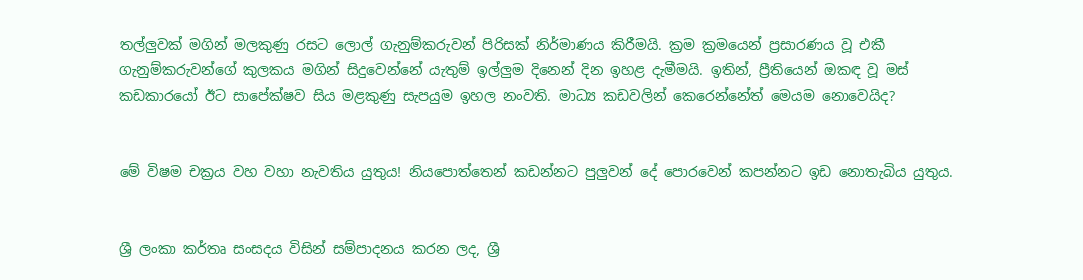තල්ලුවක් මගින් මලකුණු රසට ලොල් ගැනුම්කරුවන් පිරිසක් නිර්මාණය කිරීමයි. ක්‍රම ක්‍රමයෙන් ප්‍රසාරණය වූ එකී ගැනුම්කරුවන්ගේ කුලකය මගින් සිදුවෙන්නේ යැතුම් ඉල්ලුම දිනෙන් දින ඉහළ දැමීමයි. ඉතින්, ප්‍රීතියෙන් ඔකඳ වූ මස් කඩකාරයෝ ඊට සාපේක්ෂව සිය මළකුණු සැපයුම ඉහල නංවති. මාධ්‍ය කඩවලින් කෙරෙන්නේත් මෙයම නොවෙයිද?


මේ විෂම චක්‍රය වහ වහා නැවතිය යුතුය! නියපොත්තෙන් කඩන්නට පුලුවන් දේ පොරවෙන් කපන්නට ඉඩ නොතැබිය යුතුය.


ශ්‍රී ලංකා කර්තෘ සංසදය විසින් සම්පාදනය කරන ලද, ශ්‍රී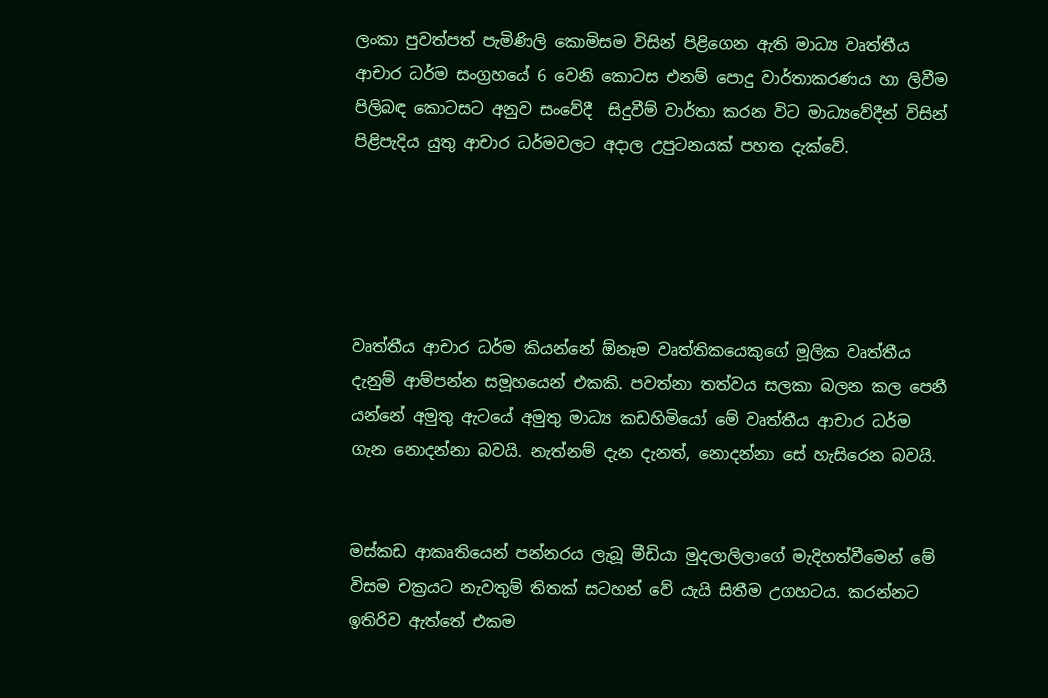ලංකා පුවත්පත් පැමිණිලි කොමිසම විසින් පිළිගෙන ඇති මාධ්‍ය වෘත්තීය ආචාර ධර්ම සංග්‍රහයේ 6 වෙනි කොටස එනම් පොදු වාර්තාකරණය හා ලිවීම පිලිබඳ කොටසට අනුව සංවේදී  සිදුවීම් වාර්තා කරන විට මාධ්‍යවේදීන් විසින් පිළිපැදිය යුතු ආචාර ධර්මවලට අදාල උපුටනයක් පහත දැක්වේ.





වෘත්තීය ආචාර ධර්ම කියන්නේ ඕනෑම වෘත්තිකයෙකුගේ මූලික වෘත්තීය දැනුම් ආම්පන්න සමූහයෙන් එකකි. පවත්නා තත්වය සලකා බලන කල පෙනී යන්නේ අමුතු ඇටයේ අමුතු මාධ්‍ය කඩහිමියෝ මේ වෘත්තීය ආචාර ධර්ම ගැන නොදන්නා බවයි. නැත්නම් දැන දැනත්, නොදන්නා සේ හැසිරෙන බවයි.


මස්කඩ ආකෘතියෙන් පන්නරය ලැබූ මීඩියා මුදලාලිලාගේ මැදිහත්වීමෙන් මේ විසම චක්‍රයට නැවතුම් තිතක් සටහන් වේ යැයි සිතීම උගහටය. කරන්නට ඉතිරිව ඇත්තේ එකම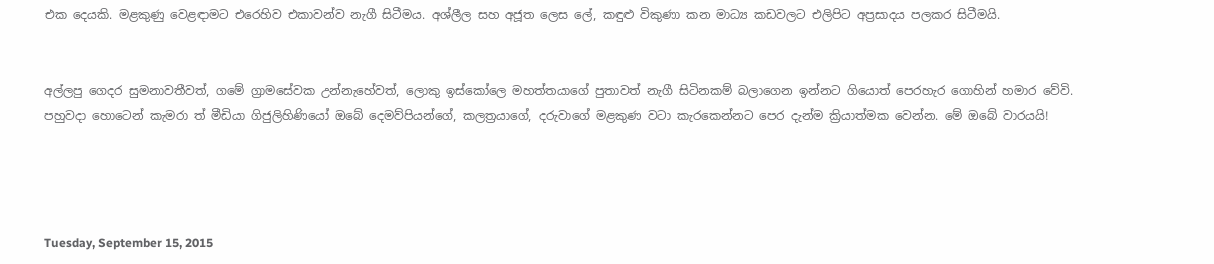එක දෙයකි. මළකුණු වෙළඳාමට එරෙහිව එකාවන්ව නැගී සිටීමය. අශ්ලීල සහ අජූත ලෙස ලේ, කඳුළු විකුණා කන මාධ්‍ය කඩවලට එලිපිට අප්‍රසාදය පලකර සිටීමයි.


අල්ලපු ගෙදර සුමනාවතීවත්, ගමේ ග්‍රාමසේවක උන්නැහේවත්, ලොකු ඉස්කෝලෙ මහත්තයාගේ පුතාවත් නැගී සිටිනකම් බලාගෙන ඉන්නට ගියොත් පෙරහැර ගොහින් හමාර වේවි. පහුවදා හොටෙන් කැමරා ත් මීඩියා ගිජුලිහිණියෝ ඔබේ දෙමව්පියන්ගේ, කලත්‍රයාගේ, දරුවාගේ මළකුණ වටා කැරකෙන්නට පෙර දැන්ම ක්‍රියාත්මක වෙන්න. මේ ඔබේ වාරයයි!




Tuesday, September 15, 2015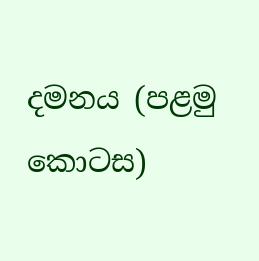දමනය (පළමු කොටස)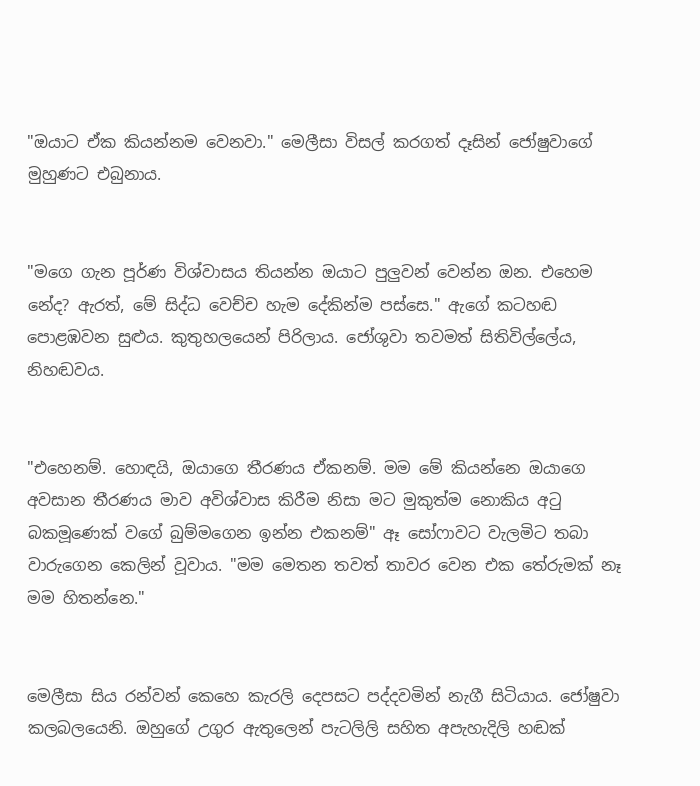"ඔයාට ඒක කියන්නම වෙනවා." මෙලීසා විසල් කරගත් දෑසින් ජෝෂුවාගේ මුහුණට එබුනාය.


"මගෙ ගැන පූර්ණ විශ්වාසය තියන්න ඔයාට පුලුවන් වෙන්න ඔන. එහෙම නේද? ඇරත්, මේ සිද්ධ වෙච්ච හැම දේකින්ම පස්සෙ." ඇගේ කටහඬ පොළඹවන සුළුය. කුතුහලයෙන් පිරිලාය. ජෝශුවා තවමත් සිතිවිල්ලේය, නිහඬවය.


"එහෙනම්. හොඳයි, ඔයාගෙ තීරණය ඒකනම්. මම මේ කියන්නෙ ඔයාගෙ අවසාන තීරණය මාව අවිශ්වාස කිරීම නිසා මට මුකුත්ම නොකිය අටු බකමූණෙක් වගේ බුම්මගෙන ඉන්න එකනම්" ඈ සෝෆාවට වැලමිට තබා වාරුගෙන කෙලින් වූවාය. "මම මෙතන තවත් තාවර වෙන එක තේරුමක් නෑ මම හිතන්නෙ."


මෙලීසා සිය රන්වන් කෙහෙ කැරලි දෙපසට පද්දවමින් නැගී සිටියාය. ජෝෂුවා කලබලයෙනි. ඔහුගේ උගුර ඇතුලෙන් පැටලිලි සහිත අපැහැදිලි හඬක්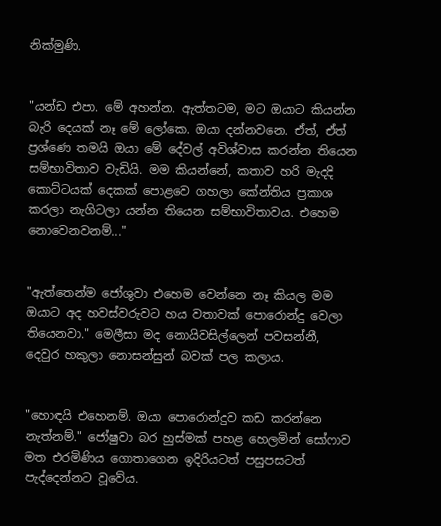නික්මුණි.


"යන්ඩ එපා. මේ අහන්න. ඇත්තටම, මට ඔයාට කියන්න බැරි දෙයක් නෑ මේ ලෝකෙ. ඔයා දන්නවනෙ. ඒත්, ඒත් ප්‍රශ්ණෙ තමයි ඔයා මේ දේවල් අවිශ්වාස කරන්න තියෙන සම්භාවිතාව වැඩියි. මම කියන්නේ, කතාව හරි මැදදි කොට්ටයක් දෙකක් පොළවෙ ගහලා කේන්තිය ප්‍රකාශ කරලා නැගිටලා යන්න තියෙන සම්භාවිතාවය. එහෙම නොවෙනවනම්..."


"ඇත්තෙන්ම ජෝශුවා එහෙම වෙන්නෙ නෑ කියල මම ඔයාට අද හවස්වරුවට හය වතාවක් පොරොන්දු වෙලා තියෙනවා." මෙලීසා මද නොයිවසිල්ලෙන් පවසන්නී, දෙවුර හකුලා නොසන්සුන් බවක් පල කලාය.


"හොඳයි එහෙනම්. ඔයා පොරොන්දුව කඩ කරන්නෙ නැත්නම්." ජෝෂුවා බර හුස්මක් පහළ හෙලමින් සෝෆාව මත එරමිණිය ගොතාගෙන ඉදිරියටත් පසුපසටත් පැද්දෙන්නට වූවේය.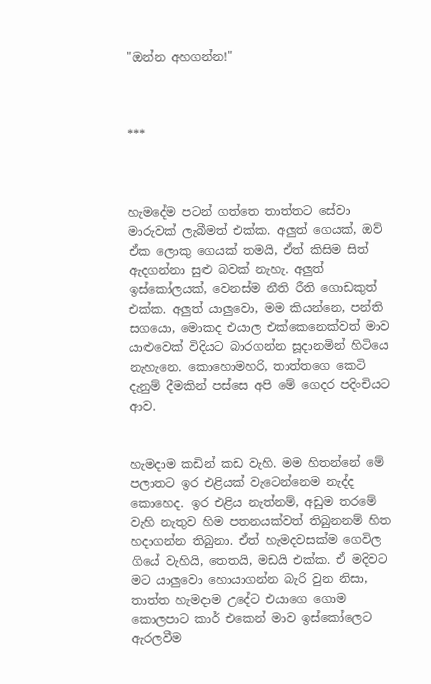"ඔන්න අහගන්න!"



***



හැමදේම පටන් ගත්තෙ තාත්තට සේවා මාරුවක් ලැබීමත් එක්ක. අලුත් ගෙයක්, ඔව් ඒක ලොකු ගෙයක් තමයි, ඒත් කිසිම සිත් ඇදගන්නා සුළු බවක් නැහැ. අලුත් ඉස්කෝලයක්, වෙනස්ම නීති රීති ගොඩකුත් එක්ක. අලුත් යාලුවො, මම කියන්නෙ, පන්ති සගයො, මොකද එයාල එක්කෙනෙක්වත් මාව යාළුවෙක් විදියට බාරගන්න සූදානමින් හිටියෙ නැහැනෙ. කොහොමහරි, තාත්තගෙ කෙටි දැනුම් දීමකින් පස්සෙ අපි මේ ගෙදර පදිංචියට ආව.


හැමදාම කඩින් කඩ වැහි. මම හිතන්නේ මේ පලාතට ඉර එළියක් වැටෙන්නෙම නැද්ද කොහෙද. ඉර එළිය නැත්නම්, අඩුම තරමේ වැහි නැතුව හිම පතනයක්වත් තිබුනනම් හිත හදාගන්න තිබුනා. ඒත් හැමදවසක්ම ගෙවිල ගියේ වැහියි, තෙතයි, මඩයි එක්ක. ඒ මදිවට මට යාලුවො හොයාගන්න බැරි වුන නිසා, තාත්ත හැමදාම උදේට එයාගෙ ගොම කොලපාට කාර් එකෙන් මාව ඉස්කෝලෙට ඇරලවීම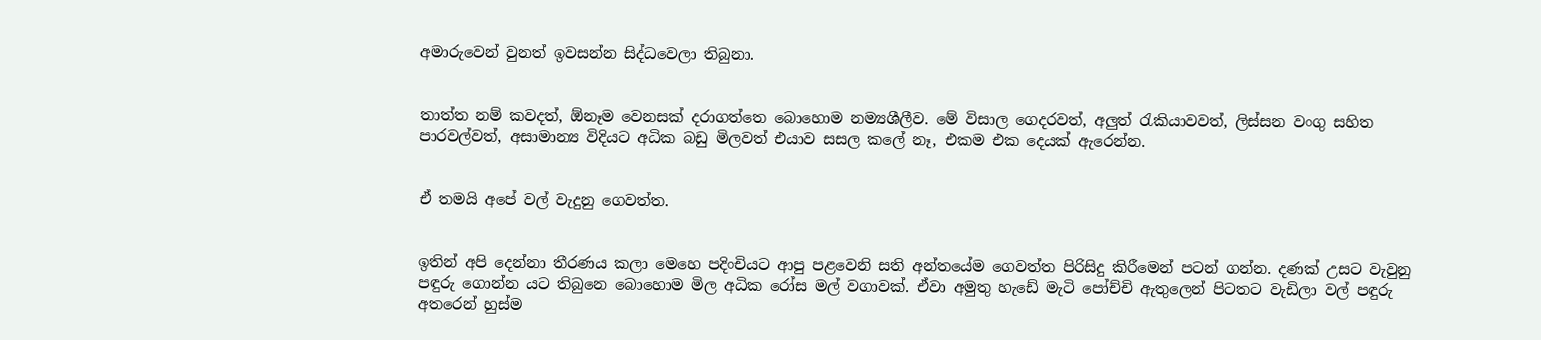අමාරුවෙන් වුනත් ඉවසන්න සිද්ධවෙලා තිබුනා.


තාත්ත නම් කවදත්, ඕනෑම වෙනසක් දරාගත්තෙ බොහොම නම්‍යශීලීව. මේ විසාල ගෙදරවත්, අලුත් රැකියාවවත්, ලිස්සන වංගු සහිත පාරවල්වත්, අසාමාන්‍ය විදියට අධික බඩු මිලවත් එයාව සසල කලේ නෑ, එකම එක දෙයක් ඇරෙන්න.


ඒ තමයි අපේ වල් වැදුනු ගෙවත්ත.


ඉතින් අපි දෙන්නා තීරණය කලා මෙහෙ පදිංචියට ආපු පළවෙනි සති අන්තයේම ගෙවත්ත පිරිසිදු කිරීමෙන් පටන් ගන්න. දණක් උසට වැවුනු පඳුරු ගොන්න යට තිබුනෙ බොහොම මිල අධික රෝස මල් වගාවක්. ඒවා අමුතු හැඩේ මැටි පෝච්චි ඇතුලෙන් පිටතට වැඩිලා වල් පඳුරු අතරෙන් හුස්ම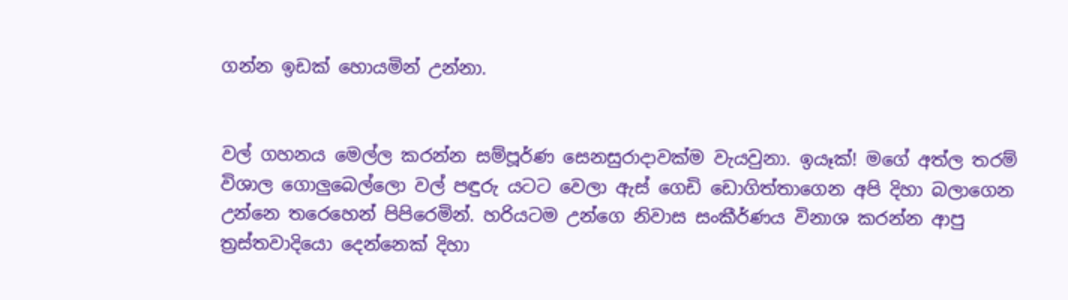ගන්න ඉඩක් හොයමින් උන්නා.


වල් ගහනය මෙල්ල කරන්න සම්පූර්ණ සෙනසුරාදාවක්ම වැයවුනා. ඉයෑක්! මගේ අත්ල තරම් විශාල ගොලුබෙල්ලො වල් පඳුරු යටට වෙලා ඇස් ගෙඩි ඩොගිත්තාගෙන අපි දිහා බලාගෙන උන්නෙ තරෙහෙන් පිපිරෙමින්. හරියටම උන්ගෙ නිවාස සංකීර්ණය විනාශ කරන්න ආපු ත්‍රස්තවාදියො දෙන්නෙක් දිහා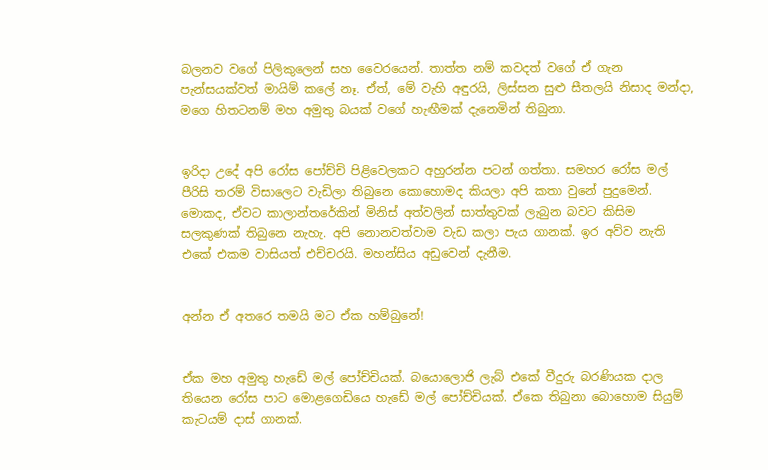බලනව වගේ පිලිකුලෙන් සහ වෛරයෙන්. තාත්ත නම් කවදත් වගේ ඒ ගැන පැන්සයක්වත් මායිම් කලේ නෑ. ඒත්, මේ වැහි අඳුරයි, ලිස්සන සුළු සීතලයි නිසාද මන්දා, මගෙ හිතටනම් මහ අමුතු බයක් වගේ හැඟීමක් දැනෙමින් තිබුනා.


ඉරිදා උදේ අපි රෝස පෝච්චි පිළිවෙලකට අහුරන්න පටන් ගත්තා. සමහර රෝස මල් පීරිසි තරම් විසාලෙට වැඩිලා තිබුනෙ කොහොමද කියලා අපි කතා වුනේ පුදුමෙන්. මොකද, ඒවට කාලාන්තරේකින් මිනිස් අත්වලින් සාත්තුවක් ලැබුන බවට කිසිම සලකුණක් තිබුනෙ නැහැ. අපි නොනවත්වාම වැඩ කලා පැය ගානක්. ඉර අව්ව නැති එකේ එකම වාසියත් එච්චරයි. මහන්සිය අඩුවෙන් දැනීම.


අන්න ඒ අතරෙ තමයි මට ඒක හම්බුනේ!


ඒක මහ අමුතු හැඩේ මල් පෝච්චියක්. බයොලොජි ලැබ් එකේ වීදුරු බරණියක දාල තියෙන රෝස පාට මොළගෙඩියෙ හැඩේ මල් පෝච්චියක්. ඒකෙ තිබුනා බොහොම සියුම් කැටයම් දාස් ගානක්.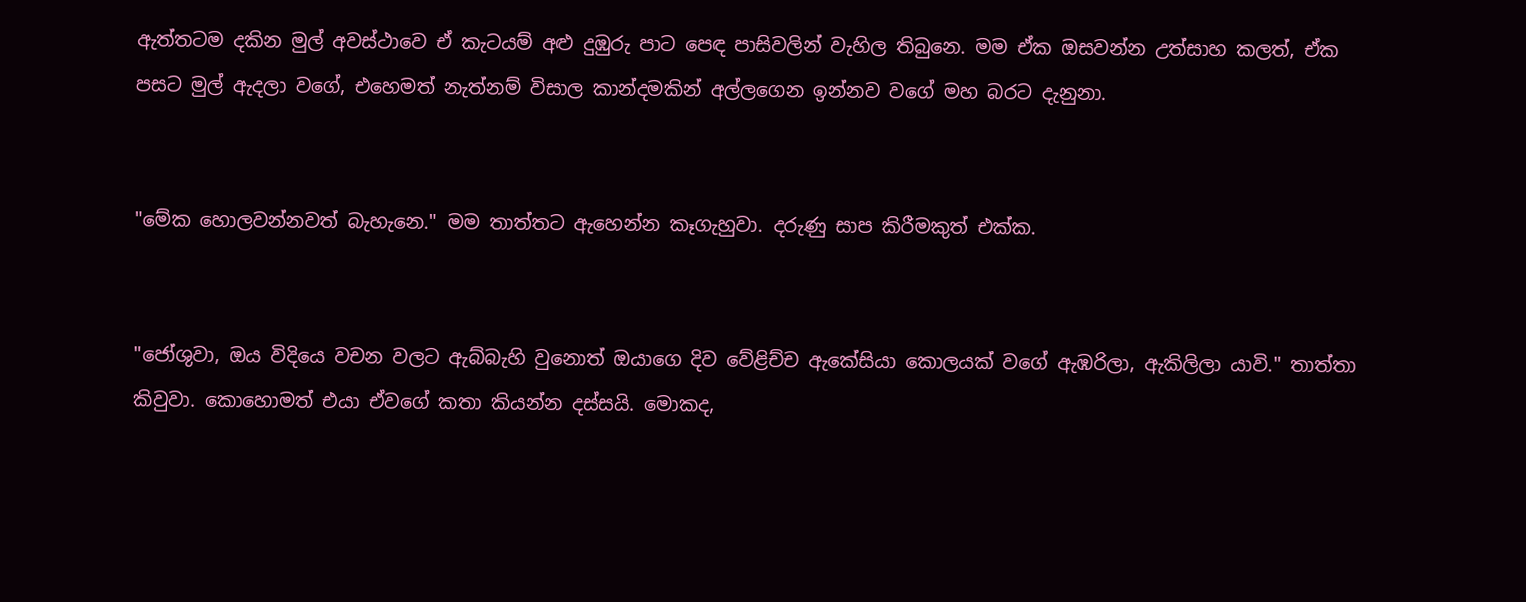ඇත්තටම දකින මුල් අවස්ථාවෙ ඒ කැටයම් අළු දුඹුරු පාට පෙඳ පාසිවලින් වැහිල තිබුනෙ. මම ඒක ඔසවන්න උත්සාහ කලත්, ඒක පසට මුල් ඇදලා වගේ, එහෙමත් නැත්නම් විසාල කාන්දමකින් අල්ලගෙන ඉන්නව වගේ මහ බරට දැනුනා.


"මේක හොලවන්නවත් බැහැනෙ." මම තාත්තට ඇහෙන්න කෑගැහුවා. දරුණු සාප කිරීමකුත් එක්ක.


"ජෝශුවා, ඔය විදියෙ වචන වලට ඇබ්බැහි වුනොත් ඔයාගෙ දිව වේළිච්ච ඇකේසියා කොලයක් වගේ ඇඹරිලා, ඇකිලිලා යාවි." තාත්තා කිවුවා. කොහොමත් එයා ඒවගේ කතා කියන්න දස්සයි. මොකද,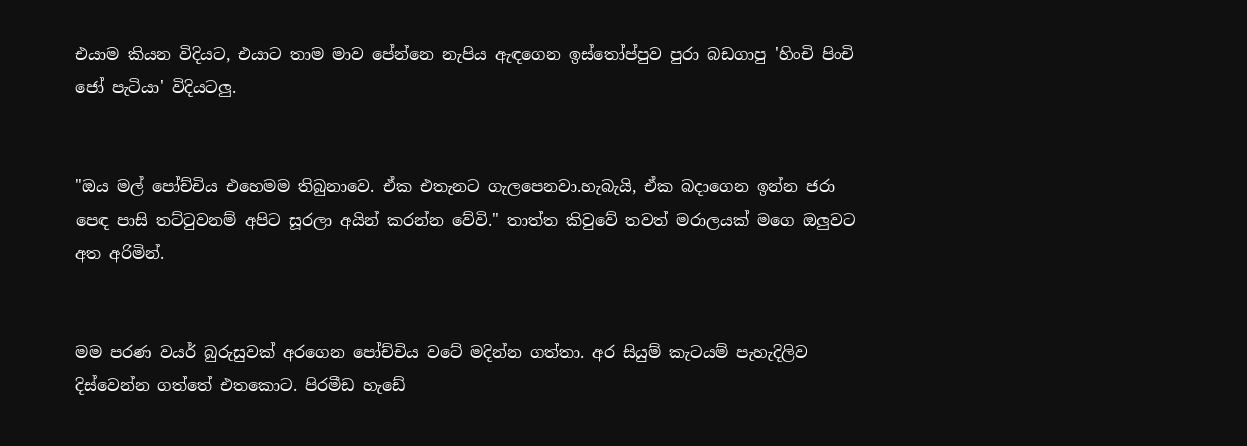එයාම කියන විදියට, එයාට තාම මාව පේන්නෙ නැපිය ඇඳගෙන ඉස්තෝප්පුව පුරා බඩගාපු 'හිංචි පිංචි ජෝ පැටියා' විදියටලු.


"ඔය මල් පෝච්චිය එහෙමම තිබුනාවෙ. ඒක එතැනට ගැලපෙනවා.හැබැයි, ඒක බදාගෙන ඉන්න ජරා පෙඳ පාසි තට්ටුවනම් අපිට සූරලා අයින් කරන්න වේවි." තාත්ත කිවුවේ තවත් මරාලයක් මගෙ ඔලුවට අත අරිමින්.


මම පරණ වයර් බුරුසුවක් අරගෙන පෝච්චිය වටේ මදින්න ගත්තා. අර සියුම් කැටයම් පැහැදිලිව දිස්වෙන්න ගත්තේ එතකොට. පිරමීඩ හැඩේ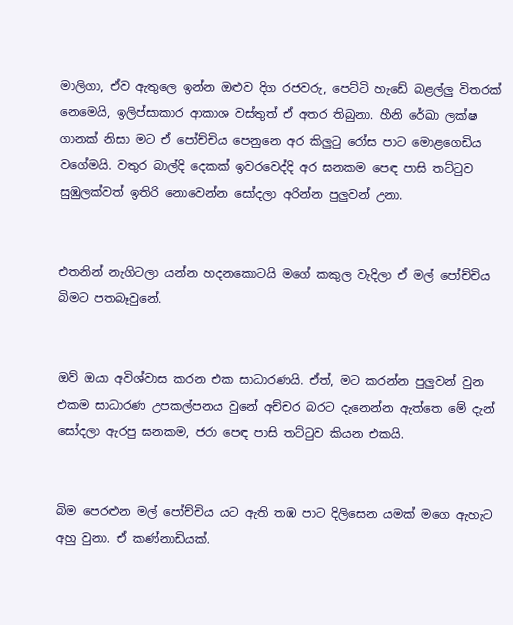මාලිගා, ඒව ඇතුලෙ ඉන්න ඔළුව දිග රජවරු, පෙට්ටි හැඩේ බළල්ලු විතරක් නෙමෙයි, ඉලිප්සාකාර ආකාශ වස්තුත් ඒ අතර තිබුනා. හීනි රේඛා ලක්ෂ ගානක් නිසා මට ඒ පෝච්චිය පෙනුනෙ අර කිලුටු රෝස පාට මොළගෙඩිය වගේමයි. වතුර බාල්දි දෙකක් ඉවරවෙද්දි අර ඝනකම පෙඳ පාසි තට්ටුව සුඹුලක්වත් ඉතිරි නොවෙන්න සෝදලා අරින්න පුලුවන් උනා.


එතනින් නැගිටලා යන්න හදනකොටයි මගේ කකුල වැදිලා ඒ මල් පෝච්චිය බිමට පතබෑවුනේ.


ඔව් ඔයා අවිශ්වාස කරන එක සාධාරණයි. ඒත්, මට කරන්න පුලුවන් වුන එකම සාධාරණ උපකල්පනය වුනේ අච්චර බරට දැනෙන්න ඇත්තෙ මේ දැන් සෝදලා ඇරපු ඝනකම, ජරා පෙඳ පාසි තට්ටුව කියන එකයි.


බිම පෙරළුන මල් පෝච්චිය යට ඇති තඹ පාට දිලිසෙන යමක් මගෙ ඇහැට අහු වුනා. ඒ කණ්නාඩියක්.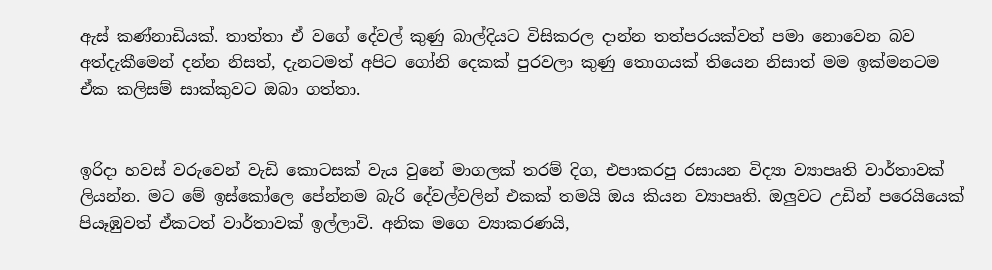ඇස් කණ්නාඩියක්. තාත්තා ඒ වගේ දේවල් කුණු බාල්දියට විසිකරල දාන්න තත්පරයක්වත් පමා නොවෙන බව අත්දැකීමෙන් දන්න නිසත්, දැනටමත් අපිට ගෝනි දෙකක් පුරවලා කුණු තොගයක් තියෙන නිසාත් මම ඉක්මනටම ඒක කලිසම් සාක්කුවට ඔබා ගත්තා.


ඉරිදා හවස් වරුවෙන් වැඩි කොටසක් වැය වුනේ මාගලක් තරම් දිග, එපාකරපු රසායන විද්‍යා ව්‍යාපෘති වාර්තාවක් ලියන්න. මට මේ ඉස්කෝලෙ පේන්නම බැරි දේවල්වලින් එකක් තමයි ඔය කියන ව්‍යාපෘති. ඔලුවට උඩින් පරෙයියෙක් පියෑඹුවත් ඒකටත් වාර්තාවක් ඉල්ලාවි. අනික මගෙ ව්‍යාකරණයි,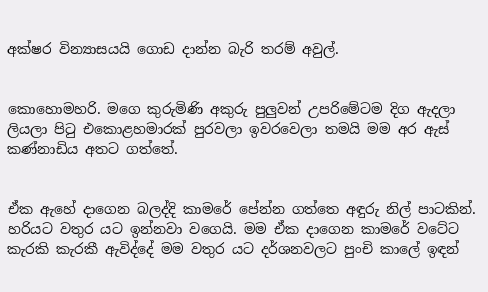අක්ෂර වින්‍යාසයයි ගොඩ දාන්න බැරි තරම් අවුල්.


කොහොමහරි. මගෙ කුරුමිණි අකුරු පුලුවන් උපරිමේටම දිග ඇදලා ලියලා පිටු එකොළහමාරක් පුරවලා ඉවරවෙලා තමයි මම අර ඇස් කණ්නාඩිය අතට ගත්තේ.


ඒක ඇහේ දාගෙන බලද්දි කාමරේ පේන්න ගත්තෙ අඳුරු නිල් පාටකින්. හරියට වතුර යට ඉන්නවා වගෙයි. මම ඒක දාගෙන කාමරේ වටේට කැරකි කැරකී ඇවිද්දේ මම වතුර යට දර්ශනවලට පුංචි කාලේ ඉඳන්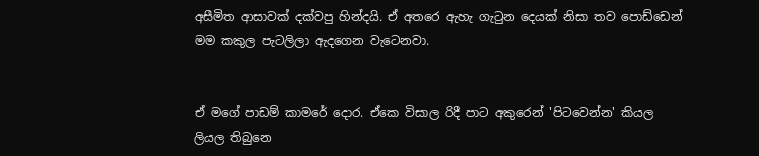අසීමිත ආසාවක් දක්වපු හින්දයි. ඒ අතරෙ ඇහැ ගැටුන දෙයක් නිසා තව පොඩ්ඩෙන් මම කකුල පැටලිලා ඇදගෙන වැටෙනවා.


ඒ මගේ පාඩම් කාමරේ දොර. ඒකෙ විසාල රිදී පාට අකුරෙන් 'පිටවෙන්න' කියල ලියල තිබුනෙ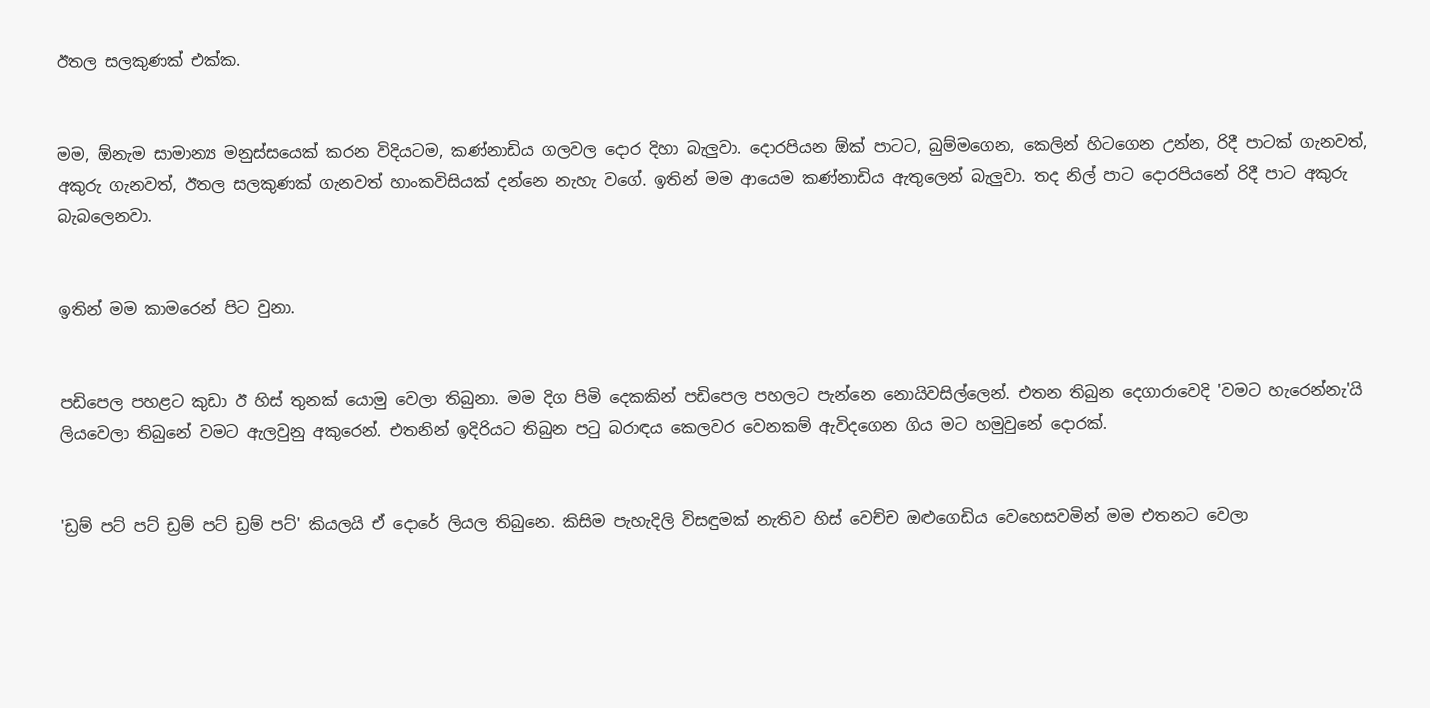ඊතල සලකුණක් එක්ක.


මම, ඕනැම සාමාන්‍ය මනුස්සයෙක් කරන විදියටම, කණ්නාඩිය ගලවල දොර දිහා බැලුවා. දොරපියන ඕක් පාටට, බුම්මගෙන, කෙලින් හිටගෙන උන්න, රිදී පාටක් ගැනවත්, අකුරු ගැනවත්, ඊතල සලකුණක් ගැනවත් හාංකවිසියක් දන්නෙ නැහැ වගේ. ඉතින් මම ආයෙම කණ්නාඩිය ඇතුලෙන් බැලුවා. තද නිල් පාට දොරපියනේ රිදී පාට අකුරු බැබලෙනවා.


ඉතින් මම කාමරෙන් පිට වුනා.


පඩිපෙල පහළට කුඩා ඊ හිස් තුනක් යොමු වෙලා තිබුනා. මම දිග පිමි දෙකකින් පඩිපෙල පහලට පැන්නෙ නොයිවසිල්ලෙන්. එතන තිබුන දෙගාරාවෙදි 'වමට හැරෙන්නැ'යි ලියවෙලා තිබුනේ වමට ඇලවුනු අකුරෙන්. එතනින් ඉදිරියට තිබුන පටු බරාඳය කෙලවර වෙනකම් ඇවිදගෙන ගිය මට හමුවුනේ දොරක්.


'ඩ්‍රම් පට් පට් ඩ්‍රම් පට් ඩ්‍රම් පට්' කියලයි ඒ දොරේ ලියල තිබුනෙ. කිසිම පැහැදිලි විසඳුමක් නැතිව හිස් වෙච්ච ඔළුගෙඩිය වෙහෙසවමින් මම එතනට වෙලා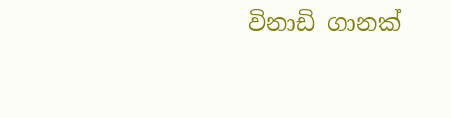විනාඩි ගානක්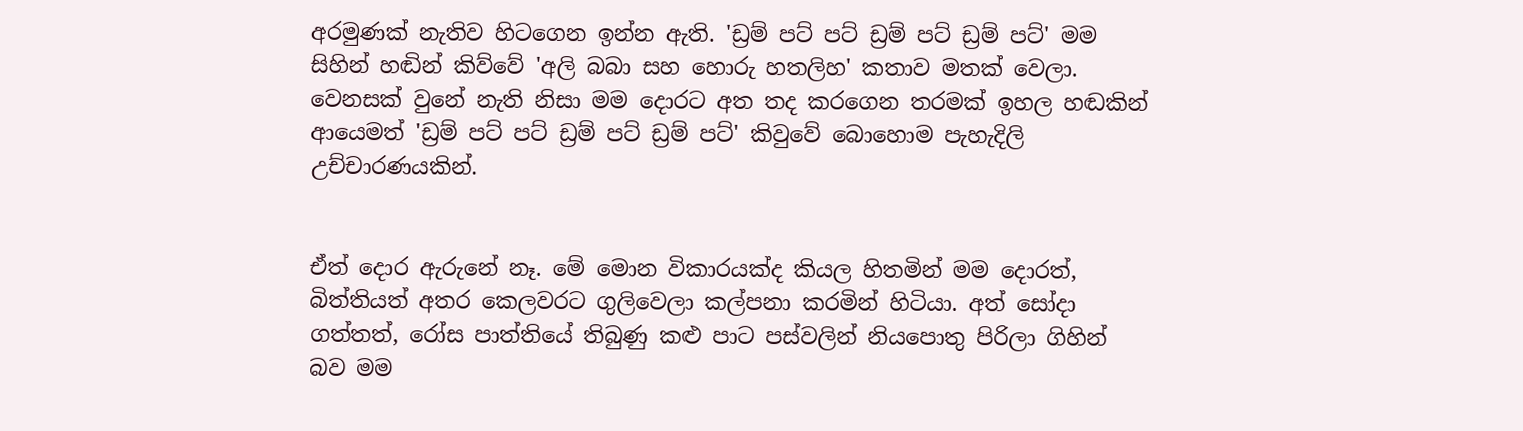අරමුණක් නැතිව හිටගෙන ඉන්න ඇති. 'ඩ්‍රම් පට් පට් ඩ්‍රම් පට් ඩ්‍රම් පට්' මම සිහින් හඬින් කිව්වේ 'අලි බබා සහ හොරු හතලිහ' කතාව මතක් වෙලා. වෙනසක් වුනේ නැති නිසා මම දොරට අත තද කරගෙන තරමක් ඉහල හඬකින් ආයෙමත් 'ඩ්‍රම් පට් පට් ඩ්‍රම් පට් ඩ්‍රම් පට්' කිවුවේ බොහොම පැහැදිලි උච්චාරණයකින්.


ඒත් දොර ඇරුනේ නෑ. මේ මොන විකාරයක්ද කියල හිතමින් මම දොරත්, බිත්තියත් අතර කෙලවරට ගුලිවෙලා කල්පනා කරමින් හිටියා. අත් සෝදා ගත්තත්, රෝස පාත්තියේ තිබුණු කළු පාට පස්වලින් නියපොතු පිරිලා ගිහින් බව මම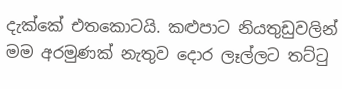දැක්කේ එතකොටයි. කළුපාට නියතුඩුවලින් මම අරමුණක් නැතුව දොර ලෑල්ලට තට්ටු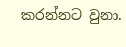කරන්නට වුනා.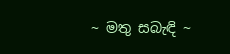~ මතු සබැඳි ~